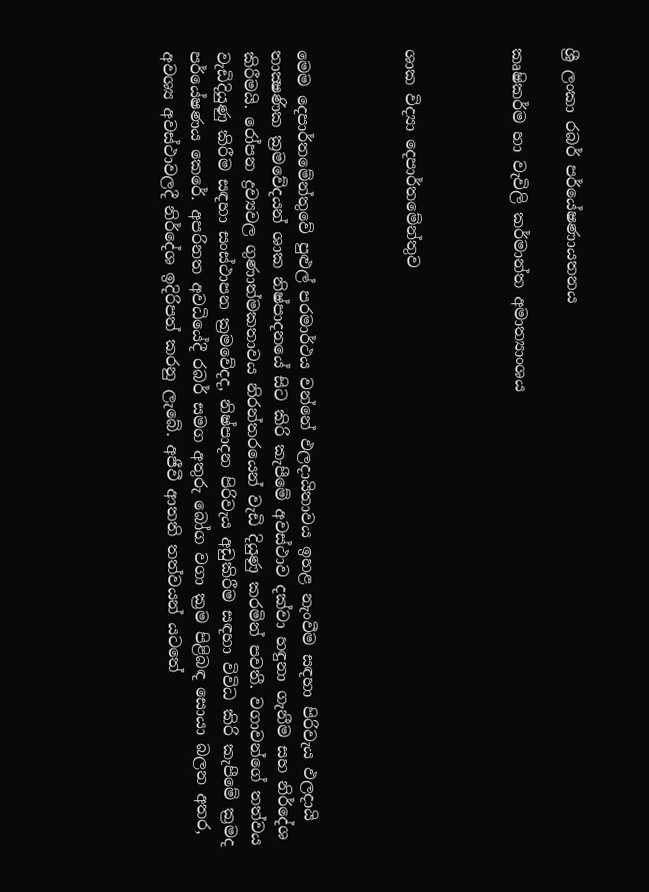ශ්‍රී ලංකා රබර් පර්යේෂණායතනය

කෘෂිකර්ම හා වැවිලි කර්මාන්ත අමාත්‍යාංශය



ශාක විද්‍යා දෙපාර්තමේන්තුව



මෙම දෙපාර්තමේන්තුවේ පුළුල් පරමාර්ථය වන්නේ ඵලදායිතාවය ඉහළ නැංවීම සඳහා පිරිවැය ඵලදායි තාක්‍ෂණික ක්‍රමවේදයන් ශාක නිෂ්පාදනයේ සිට කිරි කැපීමේ අවස්ථාව දක්වා හඳුනා ගැනීම සහ නිර්දේශ කිරීමයි. රෝපන ද්‍රව්‍යවල ගුණාත්මකතාවය නිරන්තරයෙන් වැඩි දියුණු කරමින් පවතී. වගාවන්ගේ තත්වය වැඩිදියුණු කිරීම සඳහා සංස්ථාපන ක්‍රමවේදද, නිෂ්පාදන පිරිවැය අඩුකිරීම සඳහා විවිධ කිරි කැපීමේ ක්‍රමද පර්යේෂණය කෙරේ. අපරිනත අවධියේදී රබර් සමග අතුරු බෝග වගා ක්‍රම පිළිබඳ සොයා බලන අතර, අවශ්‍ය අවස්ථාවලදී නිර්දේශ ඉදිරිපත් කරනු ලැබේ. අජීවී ආතති තත්වයන් යටතේ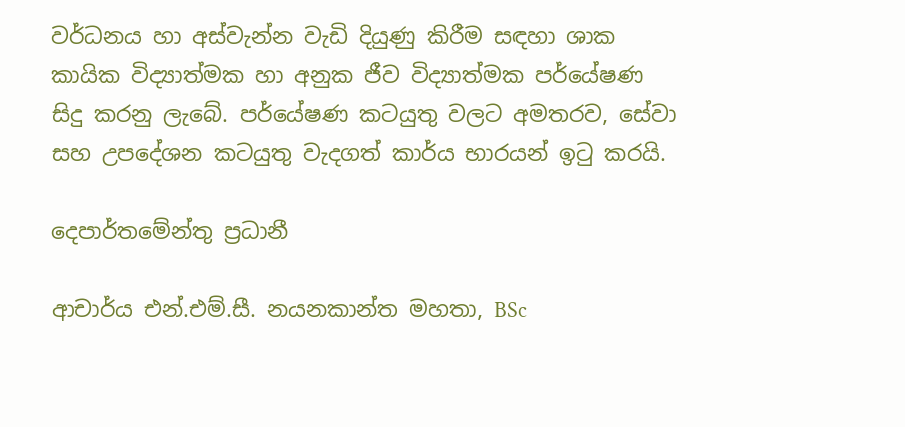වර්ධනය හා අස්වැන්න වැඩි දියුණු කිරීම සඳහා ශාක කායික විද්‍යාත්මක හා අනුක ජීව විද්‍යාත්මක පර්යේෂණ සිදු කරනු ලැබේ. පර්යේෂණ කටයුතු වලට අමතරව, සේවා සහ උපදේශන කටයුතු වැදගත් කාර්ය භාරයන් ඉටු කරයි.

දෙපාර්තමේන්තු ප්‍රධානී

ආචාර්ය එන්.එම්.සී. නයනකාන්ත මහතා, BSc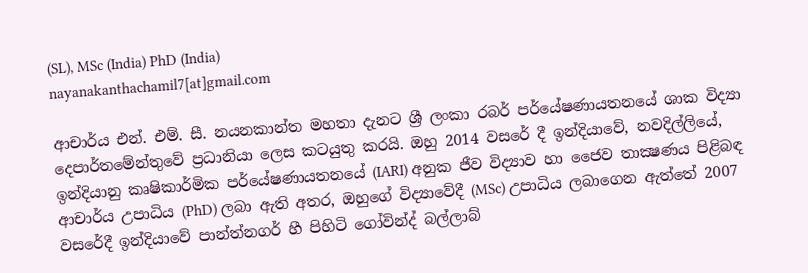(SL), MSc (India) PhD (India)
nayanakanthachamil7[at]gmail.com

ආචාර්ය එන්. එම්. සී. නයනකාන්ත මහතා දැනට ශ්‍රී ලංකා රබර් පර්යේෂණායතනයේ ශාක විද්‍යා දෙපාර්තමේන්තුවේ ප්‍රධානියා ලෙස කටයුතු කරයි. ඔහු 2014 වසරේ දී ඉන්දියාවේ, නවදිල්ලියේ, ඉන්දියානු කෘෂිකාර්මික පර්යේෂණායතනයේ (IARI) අනුක ජීව විද්‍යාව හා ජෛව තාක්‍ෂණය පිළිබඳ ආචාර්ය උපාධිය (PhD) ලබා ඇති අතර, ඔහුගේ විද්‍යාවේදී (MSc) උපාධිය ලබාගෙන ඇත්තේ 2007 වසරේදී ඉන්දියාවේ පාන්ත්නගර් හී පිහිටි ගෝවින්ද් බල්ලාබ්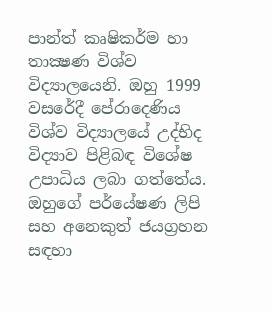පාන්ත් කෘෂිකර්ම හා තාක්‍ෂණ විශ්ව විද්‍යාලයෙනි. ඔහු 1999 වසරේදී පේරාදෙණිය විශ්ව විද්‍යාලයේ උද්භිද විද්‍යාව පිළිබඳ විශේෂ උපාධිය ලබා ගත්තේය. ඔහුගේ පර්යේෂණ ලිපි සහ අනෙකුත් ජයග්‍රහන සඳහා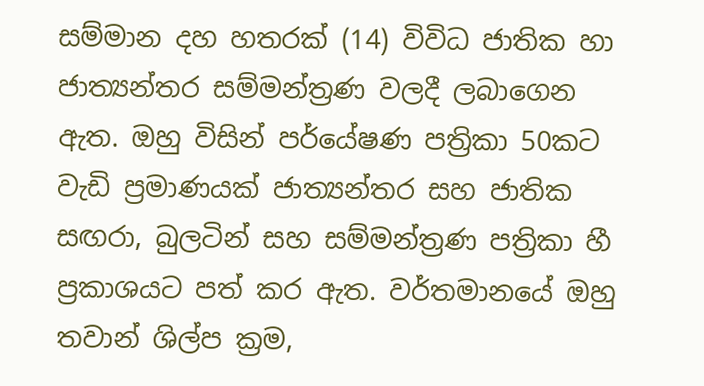සම්මාන දහ හතරක් (14) විවිධ ජාතික හා ජාත්‍යන්තර සම්මන්ත්‍රණ වලදී ලබාගෙන ඇත. ඔහු විසින් පර්යේෂණ පත්‍රිකා 50කට වැඩි ප්‍රමාණයක් ජාත්‍යන්තර සහ ජාතික සඟරා, බුලටින් සහ සම්මන්ත්‍රණ පත්‍රිකා හී ප්‍රකාශයට පත් කර ඇත. වර්තමානයේ ඔහු තවාන් ශිල්ප ක්‍රම,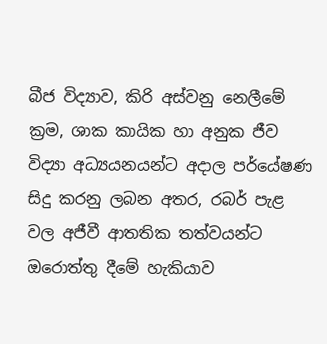බීජ විද්‍යාව, කිරි අස්වනු නෙලීමේ ක්‍රම, ශාක කායික හා අනුක ජීව විද්‍යා අධ්‍යයනයන්ට අදාල පර්යේෂණ සිදු කරනු ලබන අතර, රබර් පැළ වල අජීවී ආතතික තත්වයන්ට ඔරොත්තු දීමේ හැකියාව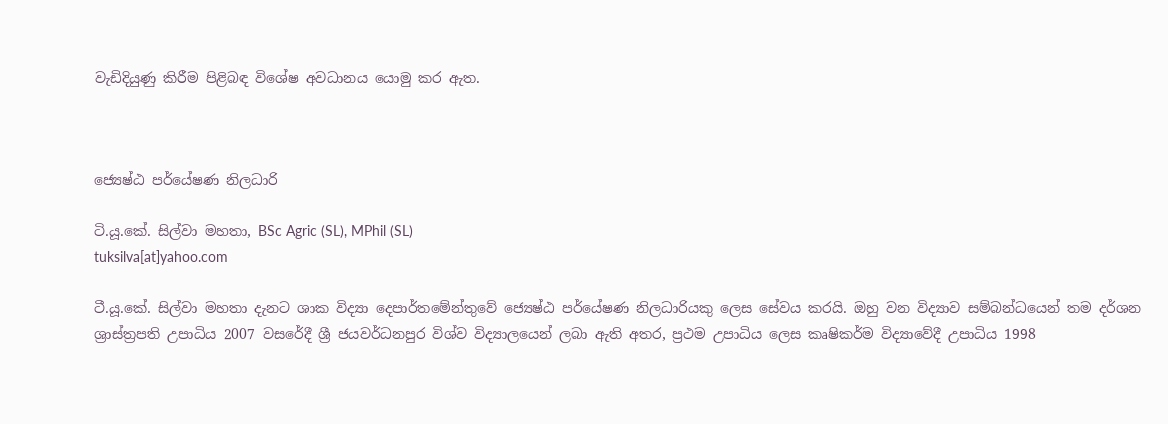වැඩිදියුණු කිරීම පිළිබඳ විශේෂ අවධානය යොමු කර ඇත.



ජ්‍යෙෂ්ඨ පර්යේෂණ නිලධාරි

ටි.යූ.කේ. සිල්වා මහතා, BSc Agric (SL), MPhil (SL)
tuksilva[at]yahoo.com

ටී.යූ.කේ. සිල්වා මහතා දැනට ශාක විද්‍යා දෙපාර්තමේන්තුවේ ජ්‍යෙෂ්ඨ පර්යේෂණ නිලධාරියකු ලෙස සේවය කරයි. ඔහු වන විද්‍යාව සම්බන්ධයෙන් තම දර්ශන ශ්‍රාස්ත්‍රපති උපාධිය 2007 වසරේදී ශ්‍රී ජයවර්ධනපුර විශ්ව විද්‍යාලයෙන් ලබා ඇති අතර, ප්‍රථම උපාධිය ලෙස කෘෂිකර්ම විද්‍යාවේදී උපාධිය 1998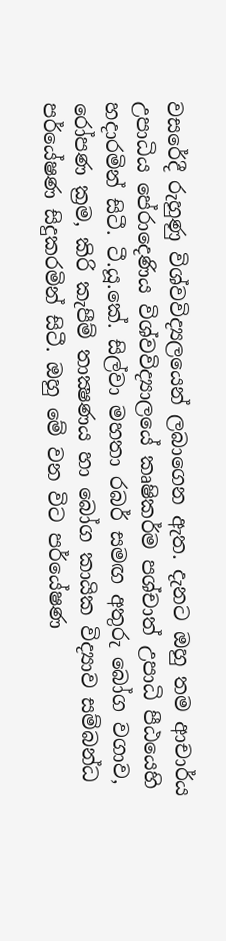වසරේදී රුහුණු විශ්වවිද්‍යලයෙන් ලබාගෙන ඇත. දැනට ඔහු තම ආචාර්ය උපාධිය පේරාදෙණිය විශ්වවිද්‍යාලයේ කෘෂිකර්ම පශ්චාත් උපාධි පීඨයෙහි හදාරමින් සිටී. ටී.යූ.කේ. සිල්වා මහතා රබර් සමඟ අතුරු බෝග වගාව, රෝපණ ක්‍රම, කිරි කැපීම් තාක්‍ෂණය හා බෝග කායික විද්‍යාව සම්බන්ධ පර්යේෂණ සිදුකරමින් සිටී. ඔහු මේ වන විට පර්යේෂණ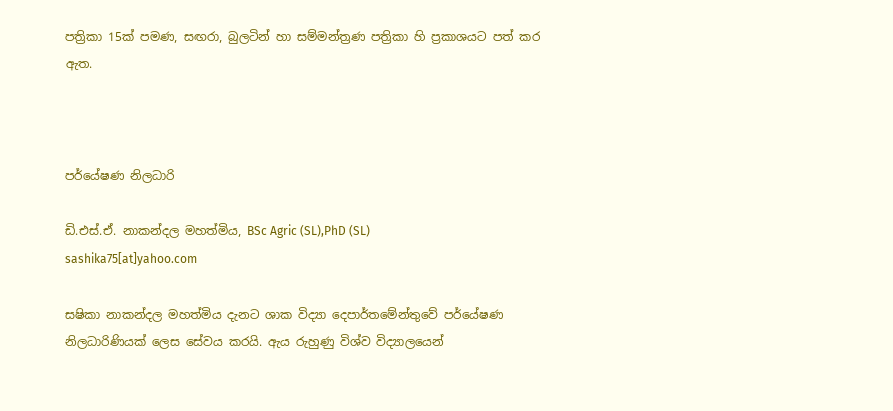පත්‍රිකා 15ක් පමණ, සඟරා, බුලටින් හා සම්මන්ත්‍රණ පත්‍රිකා හි ප්‍රකාශයට පත් කර ඇත.



පර්යේෂණ නිලධාරි

ඩි.එස්.ඒ. නාකන්දල මහත්මිය, BSc Agric (SL),PhD (SL)
sashika75[at]yahoo.com

සෂිකා නාකන්දල මහත්මිය දැනට ශාක විද්‍යා දෙපාර්තමේන්තුවේ පර්යේෂණ නිලධාරිණියක් ලෙස සේවය කරයි. ඇය රුහුණු විශ්ව විද්‍යාලයෙන්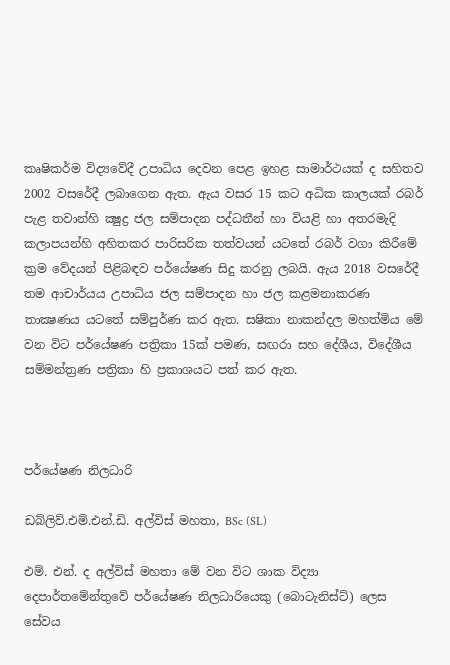කෘෂිකර්ම විද්‍යවේදී උපාධිය දෙවන පෙළ ඉහළ සාමාර්ථයක් ද සහිතව 2002 වසරේදී ලබාගෙන ඇත. ඇය වසර 15 කට අධික කාලයක් රබර් පැළ තවාන්හි ක්‍ෂුද්‍ර ජල සම්පාදන පද්ධතීන් හා වියළි හා අතරමැදි කලාපයන්හි අහිතකර පාරිසරික තත්වයන් යටතේ රබර් වගා කිරීමේ ක්‍රම වේදයන් පිළිබඳව පර්යේෂණ සිදු කරනු ලබයි. ඇය 2018 වසරේදී තම ආචාර්යය උපාධිය ජල සම්පාදන හා ජල කළමනාකරණ තාක්‍ෂණය යටතේ සම්පුර්ණ කර ඇත. සෂිකා නාකන්දල මහත්මිය මේ වන විට පර්යේෂණ පත්‍රිකා 15ක් පමණ, සඟරා සහ දේශීය, විදේශීය සම්මන්ත්‍රණ පත්‍රිකා හි ප්‍රකාශයට පත් කර ඇත.



පර්යේෂණ නිලධාරි

ඩබ්ලිව්.එම්.එන්.ඩි. අල්විස් මහතා, BSc (SL)

එම්. එන්. ද අල්විස් මහතා මේ වන විට ශාක විද්‍යා දෙපාර්තමේන්තුවේ පර්යේෂණ නිලධාරියෙකු (බොටැනිස්ට්) ලෙස සේවය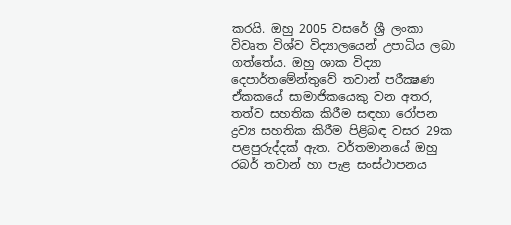කරයි. ඔහු 2005 වසරේ ශ්‍රී ලංකා විවෘත විශ්ව විද්‍යාලයෙන් උපාධිය ලබා ගත්තේය. ඔහු ශාක විද්‍යා දෙපාර්තමේන්තුවේ තවාන් පරීක්‍ෂණ ඒකකයේ සාමාජිකයෙකු වන අතර, තත්ව සහතික කිරීම සඳහා රෝපන ද්‍රව්‍ය සහතික කිරීම පිළිබඳ වසර 29ක පළපුරුද්දක් ඇත. වර්තමානයේ ඔහු රබර් තවාන් හා පැළ සංස්ථාපනය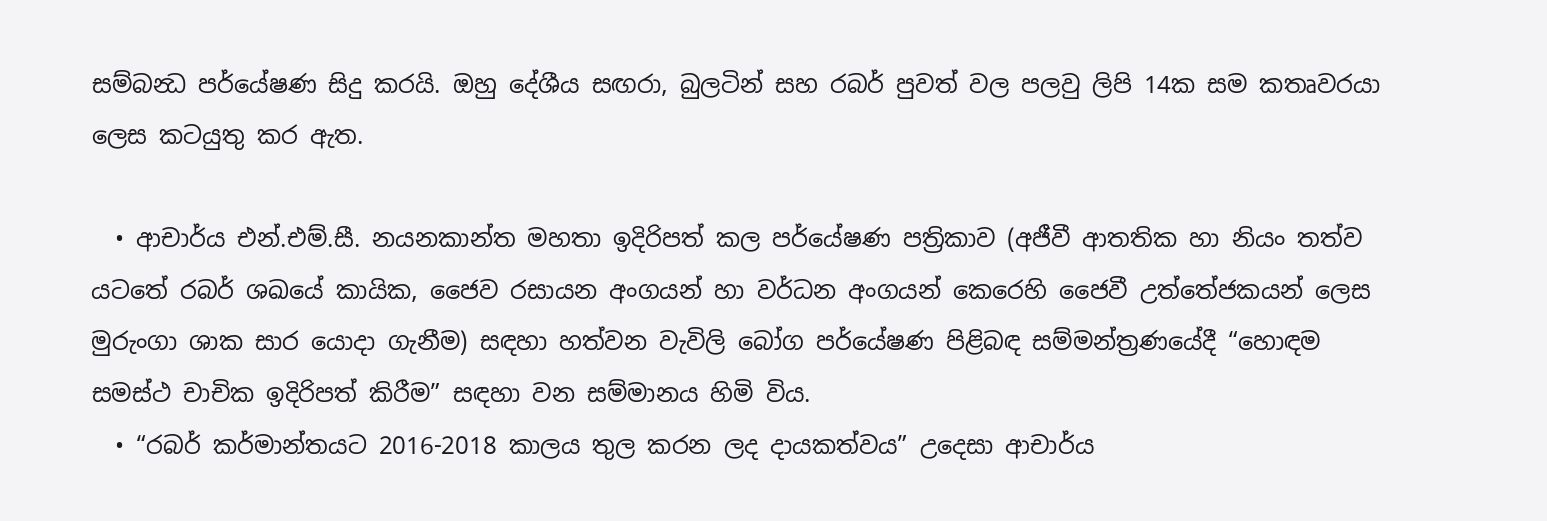සම්බන්‍ධ පර්යේෂණ සිදු කරයි. ඔහු දේශීය සඟරා, බුලටින් සහ රබර් පුවත් වල පලවු ලිපි 14ක සම කතෘවරයා ලෙස කටයුතු කර ඇත.

  • ආචාර්ය එන්.එම්.සී. නයනකාන්ත මහතා ඉදිරිපත් කල පර්යේෂණ පත්‍රිකාව (අජීවී ආතතික හා නියං තත්ව යටතේ රබර් ශඛයේ කායික, ජෛව රසායන අංගයන් හා වර්ධන අංගයන් කෙරෙහි ජෛවී උත්තේජකයන් ලෙස මුරුංගා ශාක සාර යොදා ගැනීම) සඳහා හත්වන වැවිලි බෝග පර්යේෂණ පිළිබඳ සම්මන්ත්‍රණයේදී “හොඳම සමස්ථ චාචික ඉදිරිපත් කිරීම” සඳහා වන සම්මානය හිමි විය.
  • “රබර් කර්මාන්තයට 2016-2018 කාලය තුල කරන ලද දායකත්වය” උදෙසා ආචාර්ය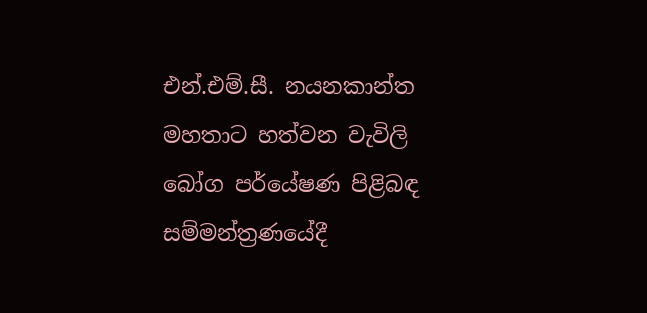එන්.එම්.සී. නයනකාන්ත මහතාට හත්වන වැවිලි බෝග පර්යේෂණ පිළිබඳ සම්මන්ත්‍රණයේදී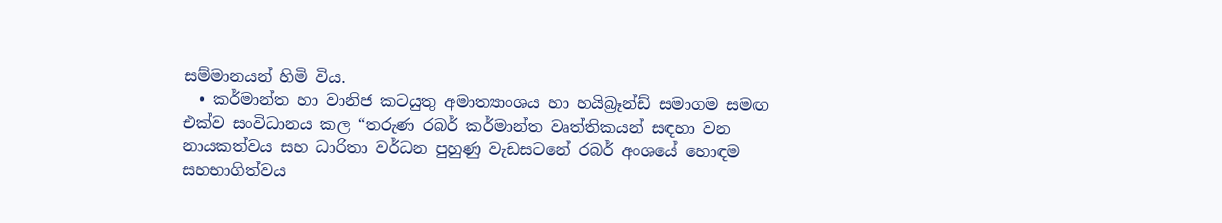සම්මානයන් හිමි විය.
  • කර්මාන්ත හා වානිජ කටයුතු අමාත්‍යාංශය හා හයිබ්‍රෑන්ඩ් සමාගම සමඟ එක්ව සංවිධානය කල “තරුණ රබර් කර්මාන්ත වෘත්තිකයන් සඳහා වන නායකත්වය සහ ධාරිතා වර්ධන පුහුණු වැඩසටනේ රබර් අංශයේ හොඳම සහභාගිත්වය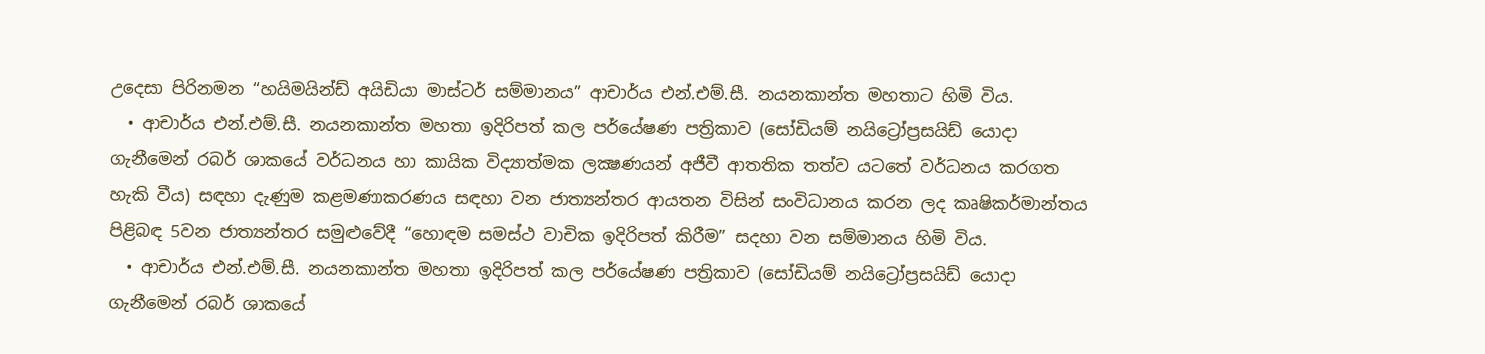උදෙසා පිරිනමන “හයිමයින්ඩ් අයිඩියා මාස්ටර් සම්මානය” ආචාර්ය එන්.එම්.සී. නයනකාන්ත මහතාට හිමි විය.
  • ආචාර්ය එන්.එම්.සී. නයනකාන්ත මහතා ඉදිරිපත් කල පර්යේෂණ පත්‍රිකාව (සෝඩියම් නයිට්‍රෝප්‍රසයිඩ් යොදා ගැනීමෙන් රබර් ශාකයේ වර්ධනය හා කායික විද්‍යාත්මක ලක්‍ෂණයන් අජීවී ආතතික තත්ව යටතේ වර්ධනය කරගත හැකි වීය) සඳහා දැණුම කළමණාකරණය සඳහා වන ජාත්‍යන්තර ආයතන විසින් සංවිධානය කරන ලද කෘෂිකර්මාන්තය පිළිබඳ 5වන ජාත්‍යන්තර සමුළුවේදී “හොඳම සමස්ථ වාචික ඉදිරිපත් කිරීම” සදහා වන සම්මානය හිමි විය.
  • ආචාර්ය එන්.එම්.සී. නයනකාන්ත මහතා ඉදිරිපත් කල පර්යේෂණ පත්‍රිකාව (සෝඩියම් නයිට්‍රෝප්‍රසයිඩ් යොදා ගැනීමෙන් රබර් ශාකයේ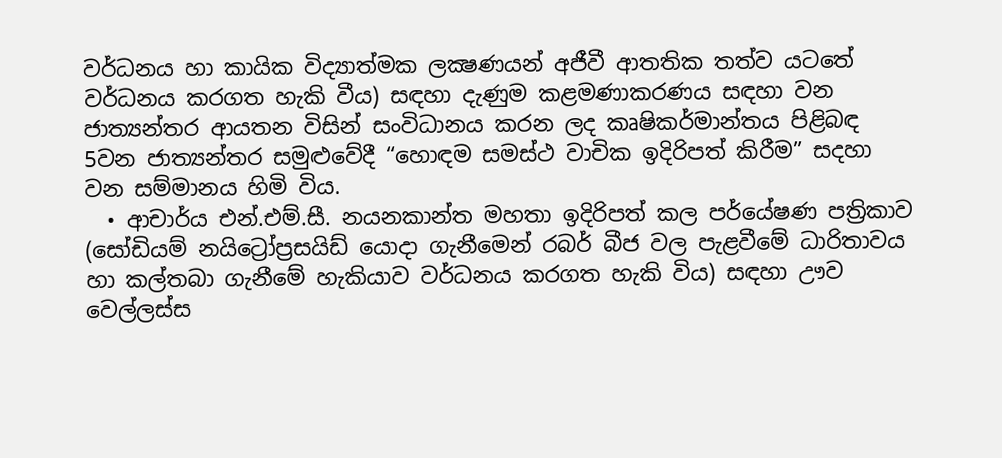වර්ධනය හා කායික විද්‍යාත්මක ලක්‍ෂණයන් අජීවී ආතතික තත්ව යටතේ වර්ධනය කරගත හැකි වීය) සඳහා දැණුම කළමණාකරණය සඳහා වන ජාත්‍යන්තර ආයතන විසින් සංවිධානය කරන ලද කෘෂිකර්මාන්තය පිළිබඳ 5වන ජාත්‍යන්තර සමුළුවේදී “හොඳම සමස්ථ වාචික ඉදිරිපත් කිරීම” සදහා වන සම්මානය හිමි විය.
  • ආචාර්ය එන්.එම්.සී. නයනකාන්ත මහතා ඉදිරිපත් කල පර්යේෂණ පත්‍රිකාව (සෝඩියම් නයිට්‍රෝප්‍රසයිඩ් යොදා ගැනීමෙන් රබර් බීජ වල පැළවීමේ ධාරිතාවය හා කල්තබා ගැනීමේ හැකියාව වර්ධනය කරගත හැකි විය) සඳහා ඌව වෙල්ලස්ස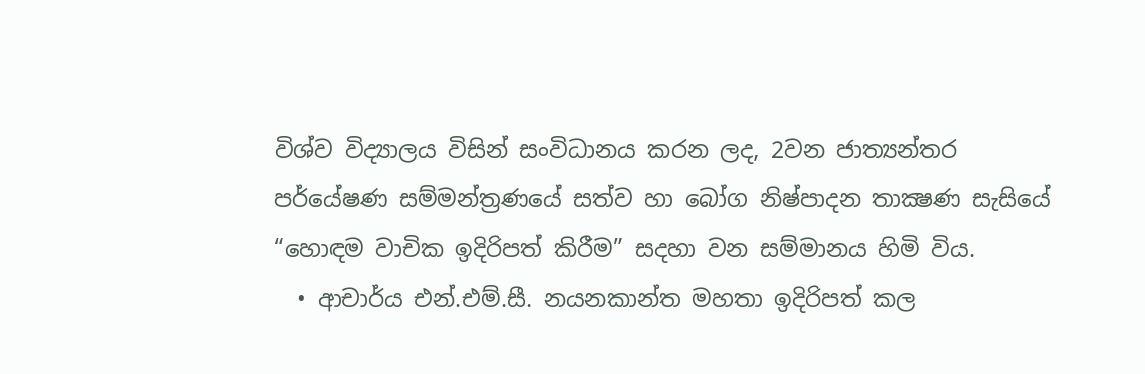විශ්ව විද්‍යාලය විසින් සංවිධානය කරන ලද, 2වන ජාත්‍යන්තර පර්යේෂණ සම්මන්ත්‍රණයේ සත්ව හා බෝග නිෂ්පාදන තාක්‍ෂණ සැසියේ “හොඳම වාචික ඉදිරිපත් කිරීම” සදහා වන සම්මානය හිමි විය.
  • ආචාර්ය එන්.එම්.සී. නයනකාන්ත මහතා ඉදිරිපත් කල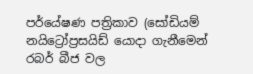පර්යේෂණ පත්‍රිකාව (සෝඩියම් නයිට්‍රෝප්‍රසයිඩ් යොදා ගැනීමෙන් රබර් බීජ වල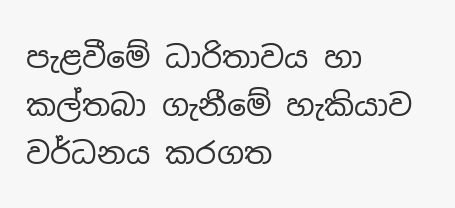පැළවීමේ ධාරිතාවය හා කල්තබා ගැනීමේ හැකියාව වර්ධනය කරගත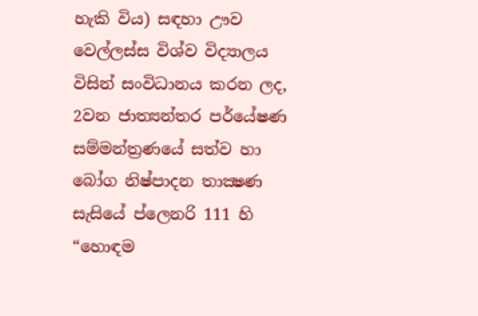හැකි විය) සඳහා ඌව වෙල්ලස්ස විශ්ව විද්‍යාලය විසින් සංවිධානය කරන ලද, 2වන ජාත්‍යන්තර පර්යේෂණ සම්මන්ත්‍රණයේ සත්ව හා බෝග නිෂ්පාදන තාක්‍ෂණ සැසියේ ප්ලෙනරි 111 හි “හොඳම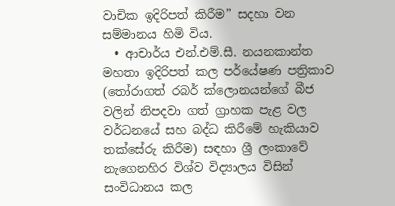වාචික ඉදිරිපත් කිරීම” සදහා වන සම්මානය හිමි විය.
  • ආචාර්ය එන්.එම්.සී. නයනකාන්ත මහතා ඉදිරිපත් කල පර්යේෂණ පත්‍රිකාව (තෝරාගත් රබර් ක්ලොනයන්ගේ බීජ වලින් නිපදවා ගත් ග්‍රාහක පැළ වල වර්ධනයේ සහ බද්ධ කිරීමේ හැකියාව තක්සේරු කිරීම) සඳහා ශ්‍රී ලංකාවේ නැගෙනහිර විශ්ව විද්‍යාලය විසින් සංවිධානය කල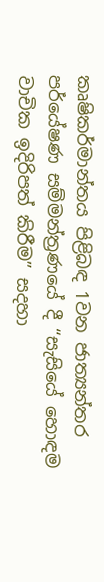කෘෂිකර්මාන්තය පිළිබඳ 1වන ජාත්‍යන්තර පර්යේෂණ සම්මන්ත්‍රණයේ දී “සැසියේ හොඳම වාචික ඉදිරිපත් කිරීම” සදහා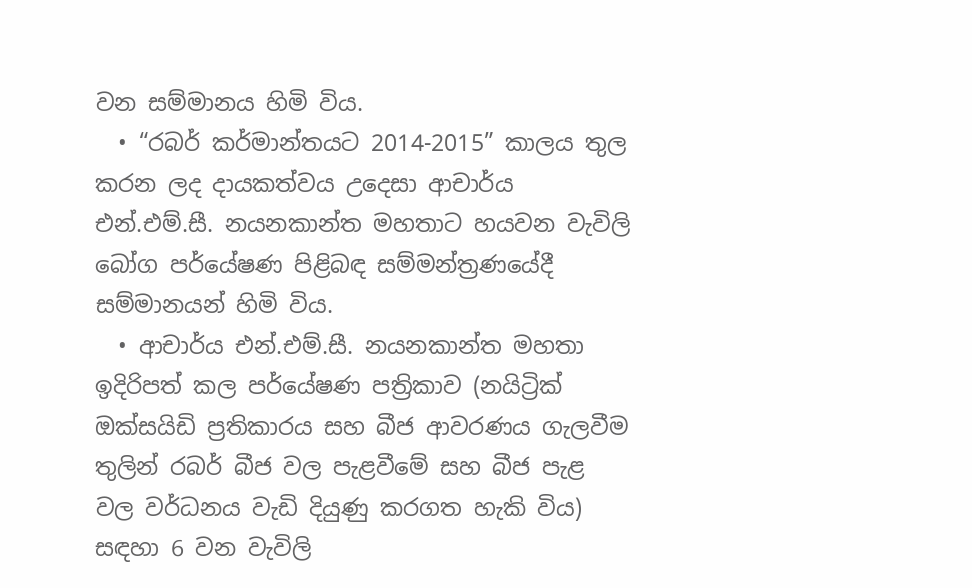වන සම්මානය හිමි විය.
  • “රබර් කර්මාන්තයට 2014-2015” කාලය තුල කරන ලද දායකත්වය උදෙසා ආචාර්ය එන්.එම්.සී. නයනකාන්ත මහතාට හයවන වැවිලි බෝග පර්යේෂණ පිළිබඳ සම්මන්ත්‍රණයේදී සම්මානයන් හිමි විය.
  • ආචාර්ය එන්.එම්.සී. නයනකාන්ත මහතා ඉදිරිපත් කල පර්යේෂණ පත්‍රිකාව (නයිට්‍රික් ඔක්සයිඩි ප්‍රතිකාරය සහ බීජ ආවරණය ගැලවීම තුලින් රබර් බීජ වල පැළවීමේ සහ බීජ පැළ වල වර්ධනය වැඩි දියුණු කරගත හැකි විය) සඳහා 6 වන වැවිලි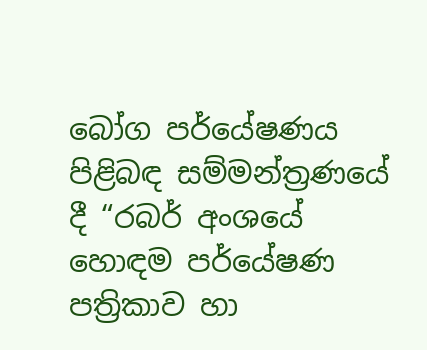බෝග පර්යේෂණය පිළිබඳ සම්මන්ත්‍රණයේ දී “රබර් අංශයේ හොඳම පර්යේෂණ පත්‍රිකාව හා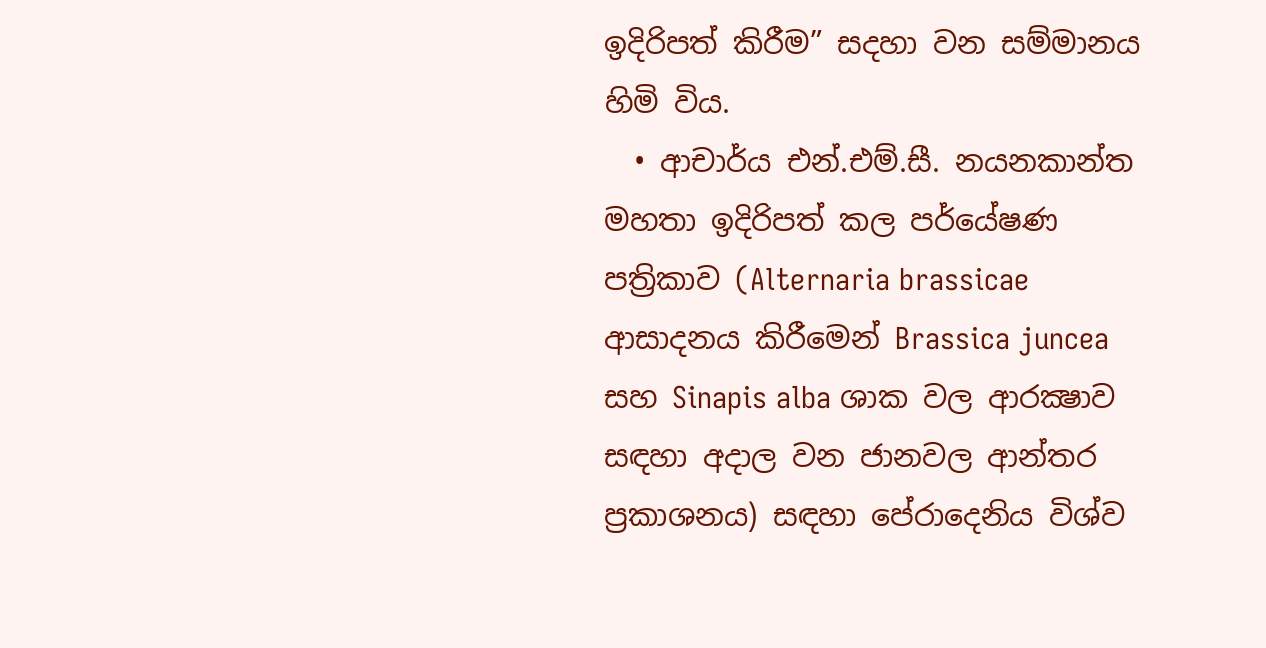ඉදිරිපත් කිරීම” සදහා වන සම්මානය හිමි විය.
  • ආචාර්ය එන්.එම්.සී. නයනකාන්ත මහතා ඉදිරිපත් කල පර්යේෂණ පත්‍රිකාව (Alternaria brassicae ආසාදනය කිරීමෙන් Brassica juncea සහ Sinapis alba ශාක වල ආරක්‍ෂාව සඳහා අදාල වන ජානවල ආන්තර ප්‍රකාශනය) සඳහා පේරාදෙනිය විශ්ව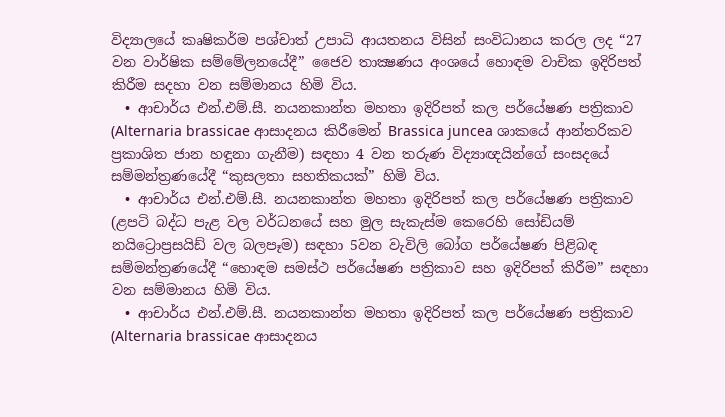විද්‍යාලයේ කෘෂිකර්ම පශ්චාත් උපාධි ආයතනය විසින් සංවිධානය කරල ලද “27 වන වාර්ෂික සම්මේලනයේදී” ජෛව තාක්‍ෂණය අංශයේ හොඳම වාචික ඉදිරිපත් කිරීම සදහා වන සම්මානය හිමි විය.
  • ආචාර්ය එන්.එම්.සී. නයනකාන්ත මහතා ඉදිරිපත් කල පර්යේෂණ පත්‍රිකාව (Alternaria brassicae ආසාදනය කිරීමෙන් Brassica juncea ශාකයේ ආන්තරිකව ප්‍රකාශිත ජාන හඳුනා ගැනීම) සඳහා 4 වන තරුණ විද්‍යාඥයින්ගේ සංසදයේ සම්මන්ත්‍රණයේදී “කුසලතා සහතිකයක්” හිමි විය.
  • ආචාර්ය එන්.එම්.සී. නයනකාන්ත මහතා ඉදිරිපත් කල පර්යේෂණ පත්‍රිකාව (ළපටි බද්ධ පැළ වල වර්ධනයේ සහ මුල සැකැස්ම කෙරෙහි සෝඩියම් නයිට්‍රොප්‍රසයිඩ් වල බලපෑම) සඳහා 5වන වැවිලි බෝග පර්යේෂණ පිළිබඳ සම්මන්ත්‍රණයේදී “හොඳම සමස්ථ පර්යේෂණ පත්‍රිකාව සහ ඉදිරිපත් කිරීම” සඳහා වන සම්මානය හිමි විය.
  • ආචාර්ය එන්.එම්.සී. නයනකාන්ත මහතා ඉදිරිපත් කල පර්යේෂණ පත්‍රිකාව (Alternaria brassicae ආසාදනය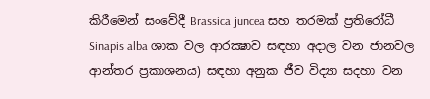කිරීමෙන් සංවේදී Brassica juncea සහ තරමක් ප්‍රතිරෝධී Sinapis alba ශාක වල ආරක්‍ෂාව සඳහා අදාල වන ජානවල ආන්තර ප්‍රකාශනය) සඳහා අනුක ජීව විද්‍යා සදහා වන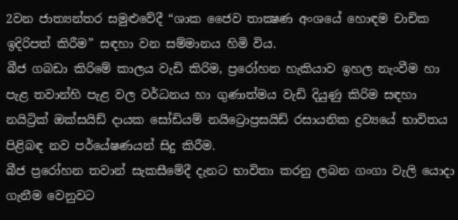2වන ජාත්‍යන්තර සමුළුවේදී “ශාක ජෛව තාක්‍ෂණ අංශයේ හොඳම චාචික ඉදිරිපත් කිරීම” සඳහා වන සම්මානය හිමි විය.
බීජ ගබඩා කිරිමේ කාලය වැඩි කිරිම, ප්‍රරෝහන හැකියාව ඉහල නැංවීම හා පැළ තවාන්හි පැළ වල වර්ධනය හා ගුණාත්මය වැඩි දියුණු කිරිම සඳහා නයිට්‍රික් ඔක්සයිඩ් දායක සෝඩියම් නයිට්‍රොප්‍රසයිඩ් රසායනික ද්‍රව්‍යයේ භාවිතය පිළිබඳ නව පර්යේෂණයන් සිදු කිරීම.
බීජ ප්‍රරෝහන තවාන් සැකසීමේදී දැනට භාවිතා කරනු ලබන ගංගා වැලි යොදා ගැනීම වෙනුවට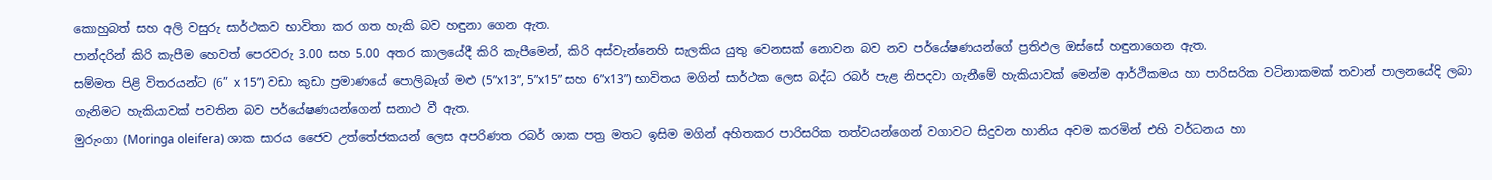කොහුබත් සහ අලි වසුරු සාර්ථකව භාවිතා කර ගත හැකි බව හඳුනා ගෙන ඇත.
පාන්දරින් කිරි කැපීම හෙවත් පෙරවරු 3.00 සහ 5.00 අතර කාලයේදී කිරි කැපීමෙන්, කිරි අස්වැන්නෙහි සැලකිය යුතු වෙනසක් නොවන බව නව පර්යේෂණයන්ගේ ප්‍රතිඵල ඔස්සේ හඳුනාගෙන ඇත.
සම්මත පිළි විතරයන්ට (6” x 15”) වඩා කුඩා ප්‍රමාණයේ පොලිබෑග් මළු (5”x13”, 5”x15” සහ 6”x13”) භාවිතය මගින් සාර්ථක ලෙස බද්ධ රබර් පැළ නිපදවා ගැනීමේ හැකියාවක් මෙන්ම ආර්ථිකමය හා පාරිසරික වටිනාකමක් තවාන් පාලනයේදි ලබා ගැනිමට හැකියාවක් පවතින බව පර්යේෂණයන්ගෙන් සනාථ වී ඇත.
මුරුංගා (Moringa oleifera) ශාක සාරය ජෛව උත්තේජකයන් ලෙස අපරිණත රබර් ශාක පත්‍ර මතට ඉසිම මගින් අහිතකර පාරිසරික තත්වයන්ගෙන් වගාවට සිදුවන හානිය අවම කරමින් එහි වර්ධනය හා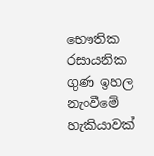භෞතික රසායනික ගුණ ඉහල නැංවීමේ හැකියාවක්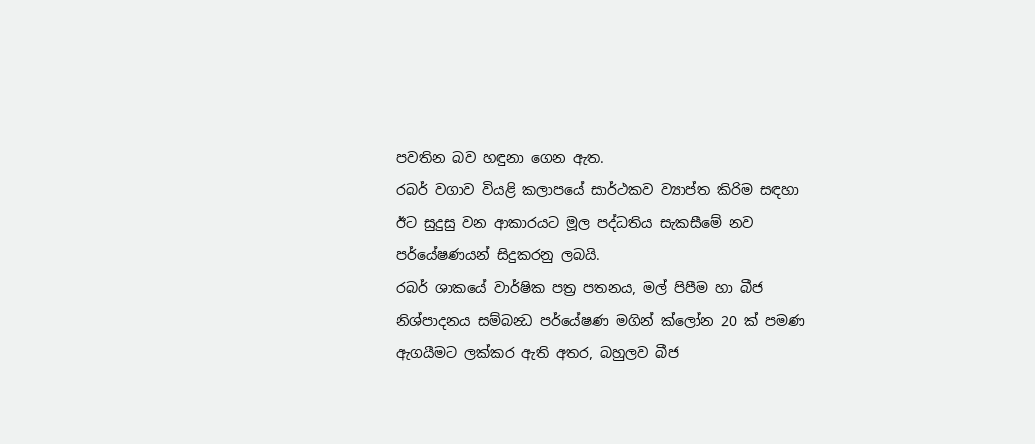පවතින බව හඳුනා ගෙන ඇත.
රබර් වගාව වියළි කලාපයේ සාර්ථකව ව්‍යාප්ත කිරිම සඳහා ඊට සුදුසු වන ආකාරයට මූල පද්ධතිය සැකසීමේ නව පර්යේෂණයන් සිදුකරනු ලබයි.
රබර් ශාකයේ වාර්ෂික පත්‍ර පතනය, මල් පිපීම හා බීජ නිශ්පාදනය සම්බන්‍ධ පර්යේෂණ මගින් ක්ලෝන 20 ක් පමණ ඇගයීමට ලක්කර ඇති අතර, බහුලව බීජ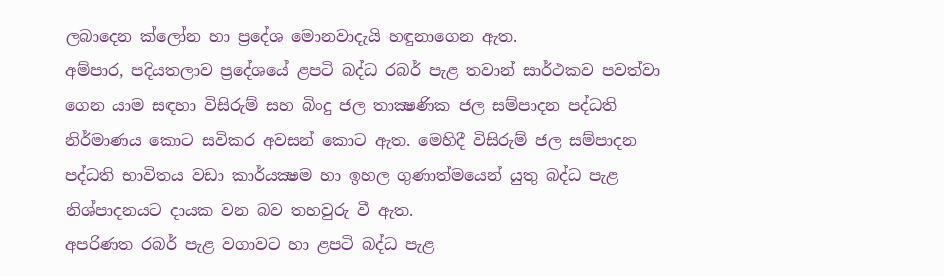ලබාදෙන ක්ලෝන හා ප්‍රදේශ මොනවාදැයි හඳුනාගෙන ඇත.
අම්පාර, පදියතලාව ප්‍රදේශයේ ළපටි බද්ධ රබර් පැළ තවාන් සාර්ථකව පවත්වා ගෙන යාම සඳහා විසිරුම් සහ බිංදු ජල තාක්‍ෂණික ජල සම්පාදන පද්ධති නිර්මාණය කොට සවිකර අවසන් කොට ඇත. මෙහිදී විසිරුම් ජල සම්පාදන පද්ධති භාවිතය වඩා කාර්යක්‍ෂම හා ඉහල ගුණාත්මයෙන් යුතු බද්ධ පැළ නිශ්පාදනයට දායක වන බව තහවුරු වී ඇත.
අපරිණත රබර් පැළ වගාවට හා ළපටි බද්ධ පැළ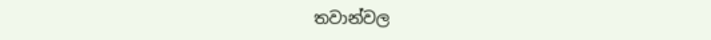තවාන්වල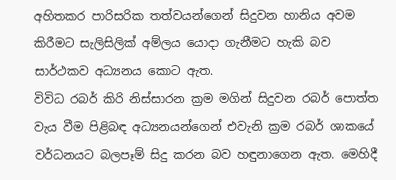අහිතකර පාරිසරික තත්වයන්ගෙන් සිදුවන හානිය අවම කිරීමට සැලිසිලික් අම්ලය යොදා ගැනීමට හැකි බව සාර්ථකව අධ්‍යනය කොට ඇත.
විවිධ රබර් කිරි නිස්සාරන ක්‍රම මගින් සිදුවන රබර් පොත්ත වැය වීම පිළිබඳ අධ්‍යනයන්ගෙන් එවැනි ක්‍රම රබර් ශාකයේ වර්ධනයට බලපෑම් සිදු කරන බව හඳුනාගෙන ඇත. මෙහිදී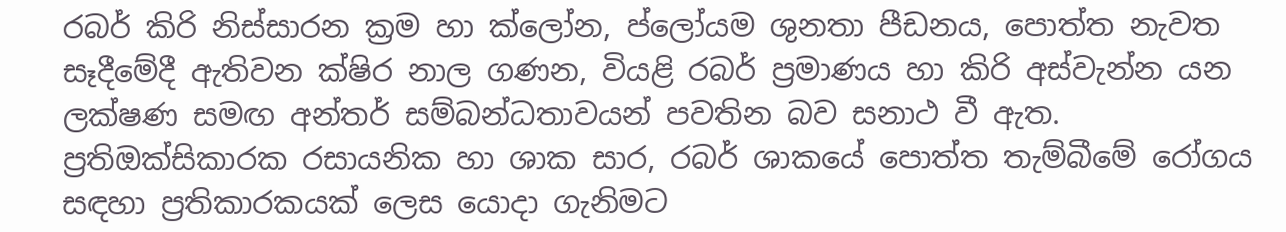රබර් කිරි නිස්සාරන ක්‍රම හා ක්ලෝන, ප්ලෝයම ශුනතා පීඩනය, පොත්ත නැවත සෑදීමේදී ඇතිවන ක්ෂිර නාල ගණන, වියළි රබර් ප්‍රමාණය හා කිරි අස්වැන්න යන ලක්ෂණ සමඟ අන්තර් සම්බන්ධතාවයන් පවතින බව සනාථ වී ඇත.
ප්‍රතිඔක්සිකාරක රසායනික හා ශාක සාර, රබර් ශාකයේ පොත්ත තැම්බීමේ රෝගය සඳහා ප්‍රතිකාරකයක් ලෙස යොදා ගැනිමට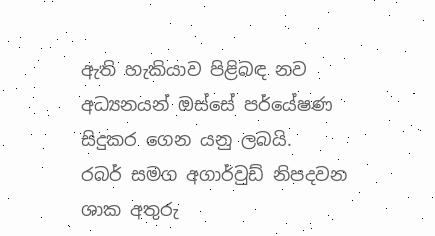ඇති හැකියාව පිළිබඳ නව අධ්‍යනයන් ඔස්සේ පර්යේෂණ සිදුකර ගෙන යනු ලබයි.
රබර් සමග අගාර්වුඩ් නිපදවන ශාක අතුරු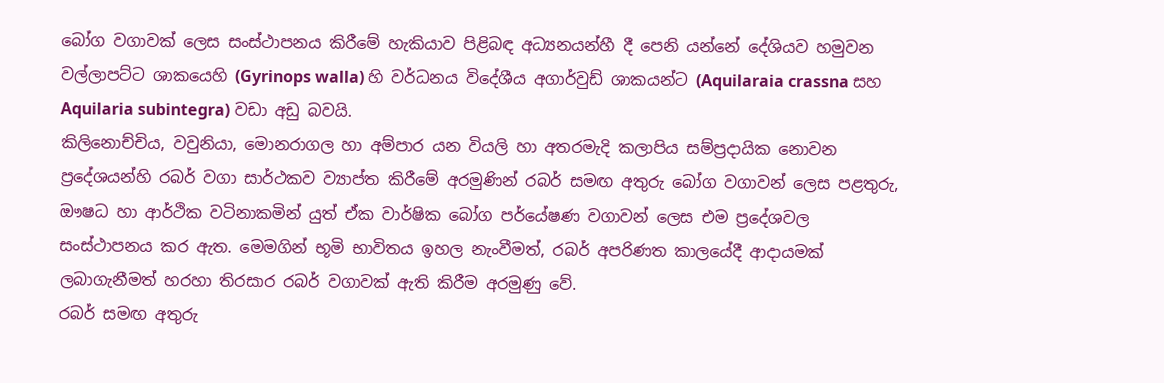බෝග වගාවක් ලෙස සංස්ථාපනය කිරීමේ හැකියාව පිළිබඳ අධ්‍යනයන්හී දී පෙනි යන්නේ දේශියව හමුවන වල්ලාපට්ට ශාකයෙහි (Gyrinops walla) හි වර්ධනය විදේශීය අගාර්වුඩ් ශාකයන්ට (Aquilaraia crassna සහ Aquilaria subintegra) වඩා අඩු බවයි.
කිලිනොච්චිය, වවුනියා, මොනරාගල හා අම්පාර යන වියලි හා අතරමැදි කලාපිය සම්ප්‍රදායික නොවන ප්‍රදේශයන්හි රබර් වගා සාර්ථකව ව්‍යාප්ත කිරීමේ අරමුණින් රබර් සමඟ අතුරු බෝග වගාවන් ලෙස පළතුරු, ඖෂධ හා ආර්ථික වටිනාකමින් යුත් ඒක වාර්ෂික බෝග පර්යේෂණ වගාවන් ලෙස එම ප්‍රදේශවල සංස්ථාපනය කර ඇත. මෙමගින් භූමි භාවිතය ඉහල නැංවීමත්, රබර් අපරිණත කාලයේදී ආදායමක් ලබාගැනීමත් හරහා තිරසාර රබර් වගාවක් ඇති කිරීම අරමුණු වේ.
රබර් සමඟ අතුරු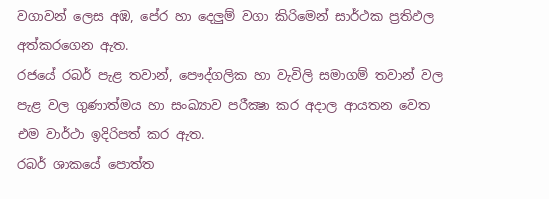වගාවන් ලෙස අඹ, පේර හා දෙලුම් වගා කිරිමෙන් සාර්ථක ප්‍රතිඵල අත්කරගෙන ඇත.
රජයේ රබර් පැළ තවාන්, පෞද්ගලික හා වැවිලි සමාගම් තවාන් වල පැළ වල ගුණාත්මය හා සංඛ්‍යාව පරීක්‍ෂා කර අදාල ආයතන වෙත එම වාර්ථා ඉදිරිපත් කර ඇත.
රබර් ශාකයේ පොත්ත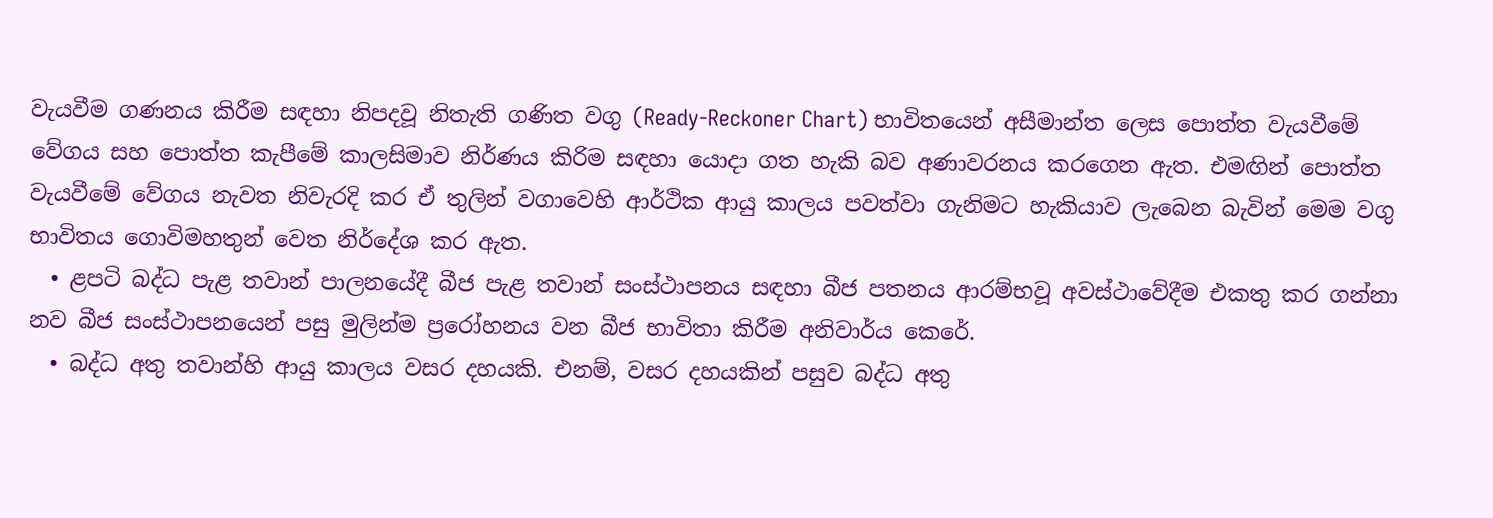වැයවීම ගණනය කිරීම සඳහා නිපදවූ නිතැති ගණිත වගු (Ready-Reckoner Chart) භාවිතයෙන් අසීමාන්ත ලෙස පොත්ත වැයවීමේ වේගය සහ පොත්ත කැපීමේ කාලසිමාව නිර්ණය කිරිම සඳහා යොදා ගත හැකි බව අණාවරනය කරගෙන ඇත. එමඟින් පොත්ත වැයවීමේ වේගය නැවත නිවැරදි කර ඒ තුලින් වගාවෙහි ආර්ථික ආයු කාලය පවත්වා ගැනිමට හැකියාව ලැබෙන බැවින් මෙම වගු භාවිතය ගොවිමහතුන් වෙත නිර්දේශ කර ඇත.
  • ළපටි බද්ධ පැළ තවාන් පාලනයේදී බීජ පැළ තවාන් සංස්ථාපනය සඳහා බීජ පතනය ආරම්භවූ අවස්ථාවේදීම එකතු කර ගන්නා නව බීජ සංස්ථාපනයෙන් පසු මුලින්ම ප්‍රරෝහනය වන බීජ භාවිතා කිරීම අනිවාර්ය කෙරේ.
  • බද්ධ අතු තවාන්හි ආයු කාලය වසර දහයකි. එනම්, වසර දහයකින් පසුව බද්ධ අතු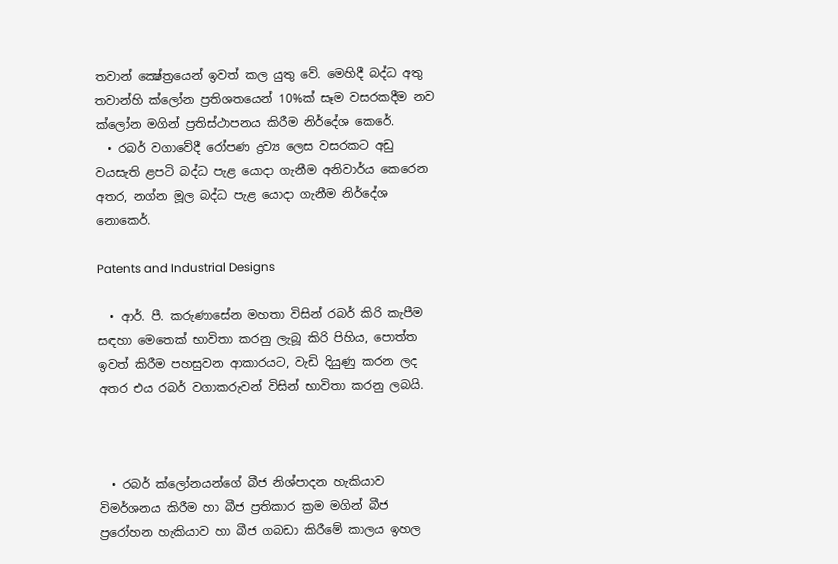තවාන් ක්‍ෂේත්‍රයෙන් ඉවත් කල යුතු වේ. මෙහිදී බද්ධ අතු තවාන්හි ක්ලෝන ප්‍රතිශතයෙන් 10%ක් සෑම වසරකදීම නව ක්ලෝන මගින් ප්‍රතිස්ථාපනය කිරීම නිර්දේශ කෙරේ.
  • රබර් වගාවේදී රෝපණ ද්‍රව්‍ය ලෙස වසරකට අඩු වයසැති ළපටි බද්ධ පැළ යොදා ගැනීම අනිවාර්ය කෙරෙන අතර, නග්න මූල බද්ධ පැළ යොදා ගැනීම නිර්දේශ නොකෙර්.

Patents and Industrial Designs

  • ආර්. පී. කරුණාසේන මහතා විසින් රබර් කිරි කැපීම සඳහා මෙතෙක් භාවිතා කරනු ලැබූ කිරි පිහිය, පොත්ත ඉවත් කිරීම පහසුවන ආකාරයට, වැඩි දියුණු කරන ලද අතර එය රබර් වගාකරුවන් විසින් භාවිතා කරනු ලබයි.



  • රබර් ක්ලෝනයන්ගේ බීජ නිශ්පාදන හැකියාව විමර්ශනය කිරීම හා බීජ ප්‍රතිකාර ක්‍රම මගින් බීජ ප්‍රරෝහන හැකියාව හා බීජ ගබඩා කිරීමේ කාලය ඉහල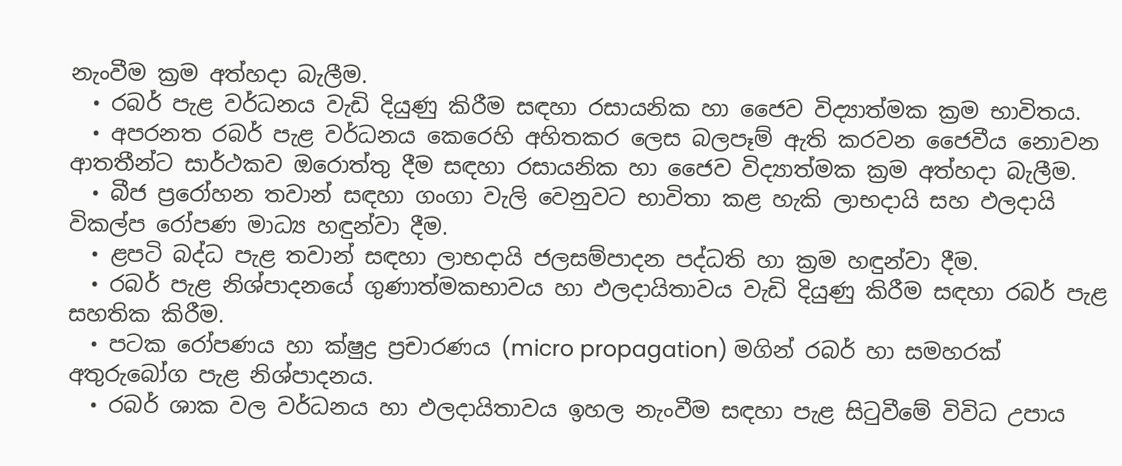නැංවීම ක්‍රම අත්හදා බැලීම.
  • රබර් පැළ වර්ධනය වැඩි දියුණු කිරීම සඳහා රසායනික හා ජෛව විද්‍යාත්මක ක්‍රම භාවිතය.
  • අපරනත රබර් පැළ වර්ධනය කෙරෙහි අහිතකර ලෙස බලපෑම් ඇති කරවන ජෛවීය නොවන ආතතීන්ට සාර්ථකව ඔරොත්තු දීම සඳහා රසායනික හා ජෛව විද්‍යාත්මක ක්‍රම අත්හදා බැලීම.
  • බීජ ප්‍රරෝහන තවාන් සඳහා ගංගා වැලි වෙනුවට භාවිතා කළ හැකි ලාභදායි සහ ඵලදායි විකල්ප රෝපණ මාධ්‍ය හඳුන්වා දීම.
  • ළපටි බද්ධ පැළ තවාන් සඳහා ලාභදායි ජලසම්පාදන පද්ධති හා ක්‍රම හඳුන්වා දීම.
  • රබර් පැළ නිශ්පාදනයේ ගුණාත්මකභාවය හා ඵලදායිතාවය වැඩි දියුණු කිරීම සඳහා රබර් පැළ සහතික කිරීම.
  • පටක රෝපණය හා ක්ෂුද්‍ර ප්‍රචාරණය (micro propagation) මගින් රබර් හා සමහරක් අතුරුබෝග පැළ නිශ්පාදනය.
  • රබර් ශාක වල වර්ධනය හා ඵලදායිතාවය ඉහල නැංවීම සඳහා පැළ සිටුවීමේ විවිධ උපාය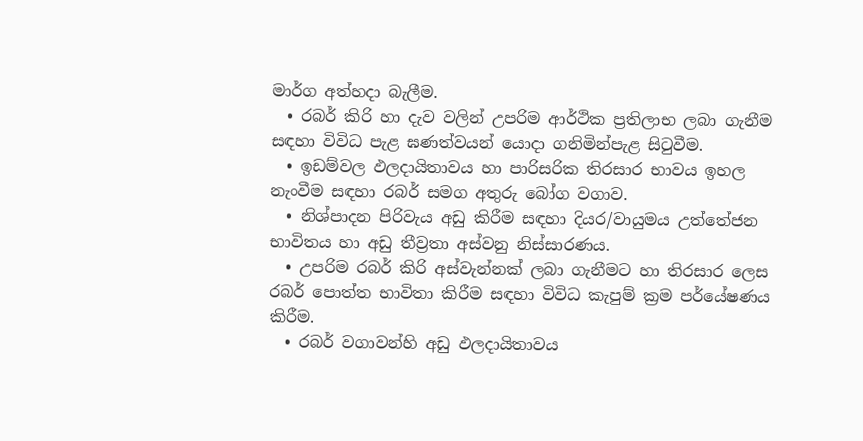මාර්ග අත්හදා බැලීම.
  • රබර් කිරි හා දැව වලින් උපරිම ආර්ථික ප්‍රතිලාභ ලබා ගැනීම සඳහා විවිධ පැළ ඝණත්වයන් යොදා ගනිමින්පැළ සිටුවීම.
  • ඉඩම්වල ඵලදායිතාවය හා පාරිසරික තිරසාර භාවය ඉහල නැංවීම සඳහා රබර් සමග අතුරු බෝග වගාව.
  • නිශ්පාදන පිරිවැය අඩු කිරීම සඳහා දියර/වායුමය උත්තේජන භාවිතය හා අඩු තීව්‍රතා අස්වනු නිස්සාරණය.
  • උපරිම රබර් කිරි අස්වැන්නක් ලබා ගැනීමට හා තිරසාර ලෙස රබර් පොත්ත භාවිතා කිරීම සඳහා විවිධ කැපුම් ක්‍රම පර්යේෂණය කිරීම.
  • රබර් වගාවන්හි අඩු ඵලදායිතාවය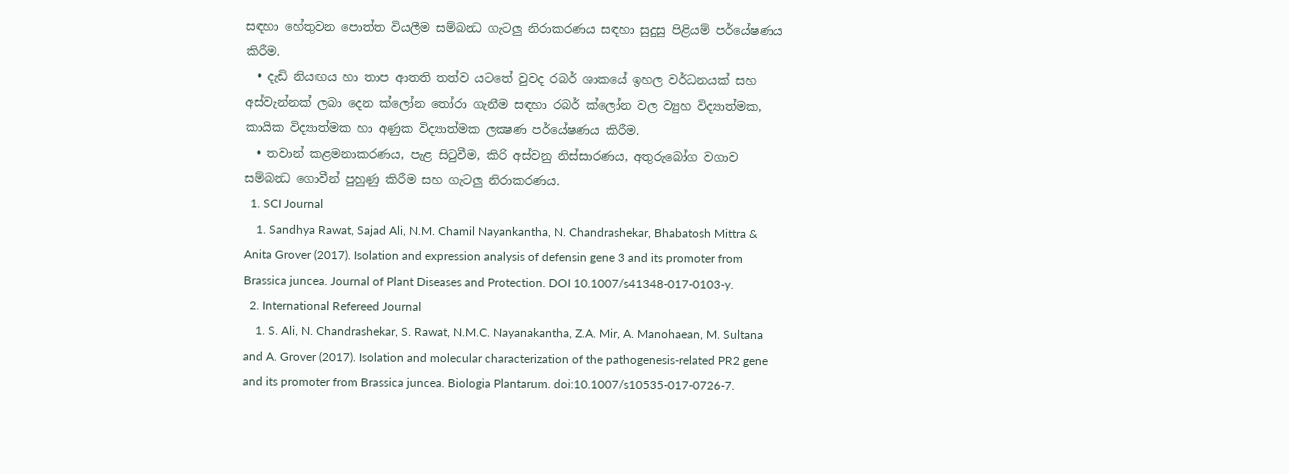සඳහා හේතුවන පොත්ත වියලීම සම්බන්‍ධ ගැටලු නිරාකරණය සඳහා සුදුසු පිළියම් පර්යේෂණය කිරීම.
  • දැඩි නියඟය හා තාප ආතති තත්ව යටතේ වුවද රබර් ශාකයේ ඉහල වර්ධනයක් සහ අස්වැන්නක් ලබා දෙන ක්ලෝන තෝරා ගැනීම සඳහා රබර් ක්ලෝන වල ව්‍යුහ විද්‍යාත්මක, කායික විද්‍යාත්මක හා අණුක විද්‍යාත්මක ලක්‍ෂණ පර්යේෂණය කිරීම.
  • තවාන් කළමනාකරණය, පැළ සිටුවීම, කිරි අස්වනු නිස්සාරණය, අතුරුබෝග වගාව සම්බන්‍ධ ගොවීන් පුහුණු කිරීම සහ ගැටලු නිරාකරණය.
  1. SCI Journal
    1. Sandhya Rawat, Sajad Ali, N.M. Chamil Nayankantha, N. Chandrashekar, Bhabatosh Mittra & Anita Grover (2017). Isolation and expression analysis of defensin gene 3 and its promoter from Brassica juncea. Journal of Plant Diseases and Protection. DOI 10.1007/s41348-017-0103-y.
  2. International Refereed Journal
    1. S. Ali, N. Chandrashekar, S. Rawat, N.M.C. Nayanakantha, Z.A. Mir, A. Manohaean, M. Sultana and A. Grover (2017). Isolation and molecular characterization of the pathogenesis-related PR2 gene and its promoter from Brassica juncea. Biologia Plantarum. doi:10.1007/s10535-017-0726-7.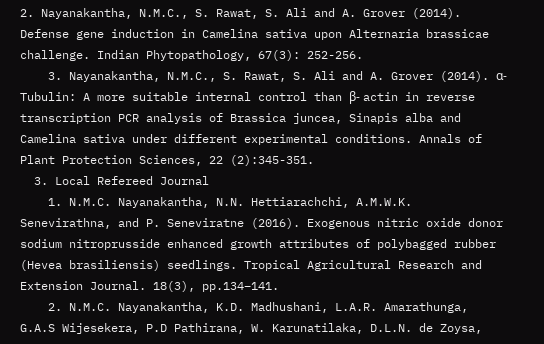2. Nayanakantha, N.M.C., S. Rawat, S. Ali and A. Grover (2014). Defense gene induction in Camelina sativa upon Alternaria brassicae challenge. Indian Phytopathology, 67(3): 252-256.
    3. Nayanakantha, N.M.C., S. Rawat, S. Ali and A. Grover (2014). α-Tubulin: A more suitable internal control than β- actin in reverse transcription PCR analysis of Brassica juncea, Sinapis alba and Camelina sativa under different experimental conditions. Annals of Plant Protection Sciences, 22 (2):345-351.
  3. Local Refereed Journal
    1. N.M.C. Nayanakantha, N.N. Hettiarachchi, A.M.W.K. Senevirathna, and P. Seneviratne (2016). Exogenous nitric oxide donor sodium nitroprusside enhanced growth attributes of polybagged rubber (Hevea brasiliensis) seedlings. Tropical Agricultural Research and Extension Journal. 18(3), pp.134–141.
    2. N.M.C. Nayanakantha, K.D. Madhushani, L.A.R. Amarathunga, G.A.S Wijesekera, P.D Pathirana, W. Karunatilaka, D.L.N. de Zoysa,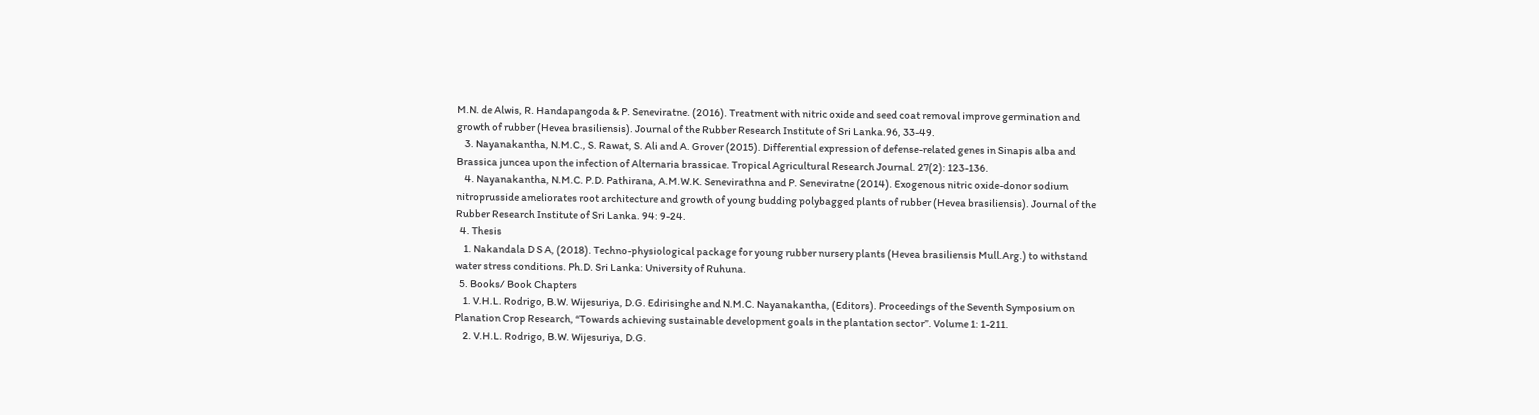M.N. de Alwis, R. Handapangoda & P. Seneviratne. (2016). Treatment with nitric oxide and seed coat removal improve germination and growth of rubber (Hevea brasiliensis). Journal of the Rubber Research Institute of Sri Lanka.96, 33-49.
    3. Nayanakantha, N.M.C., S. Rawat, S. Ali and A. Grover (2015). Differential expression of defense-related genes in Sinapis alba and Brassica juncea upon the infection of Alternaria brassicae. Tropical Agricultural Research Journal. 27(2): 123-136.
    4. Nayanakantha, N.M.C. P.D. Pathirana, A.M.W.K. Senevirathna and P. Seneviratne (2014). Exogenous nitric oxide-donor sodium nitroprusside ameliorates root architecture and growth of young budding polybagged plants of rubber (Hevea brasiliensis). Journal of the Rubber Research Institute of Sri Lanka. 94: 9-24.
  4. Thesis
    1. Nakandala D S A, (2018). Techno-physiological package for young rubber nursery plants (Hevea brasiliensis Mull.Arg.) to withstand water stress conditions. Ph.D. Sri Lanka: University of Ruhuna.
  5. Books/ Book Chapters
    1. V.H.L. Rodrigo, B.W. Wijesuriya, D.G. Edirisinghe and N.M.C. Nayanakantha, (Editors). Proceedings of the Seventh Symposium on Planation Crop Research, “Towards achieving sustainable development goals in the plantation sector”. Volume 1: 1-211.
    2. V.H.L. Rodrigo, B.W. Wijesuriya, D.G.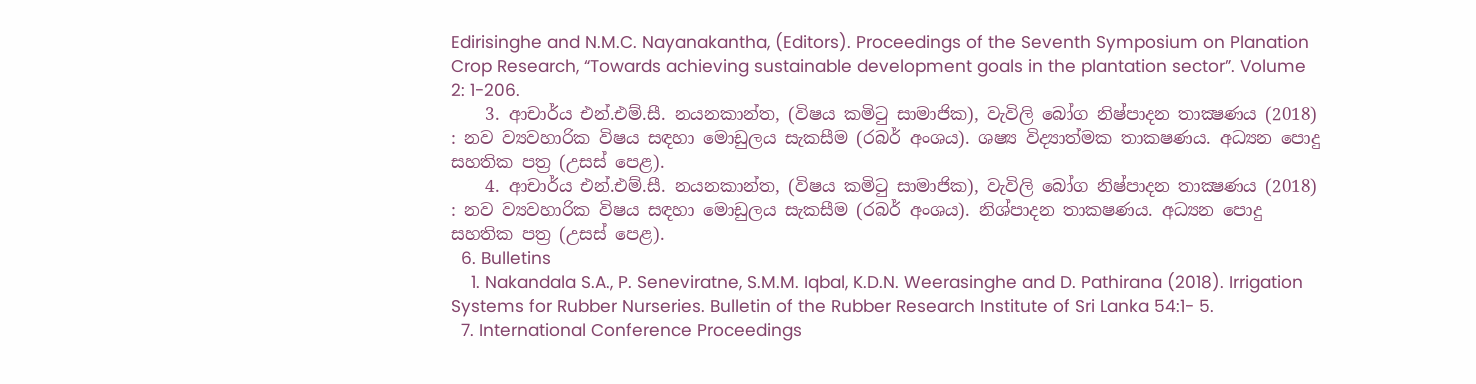Edirisinghe and N.M.C. Nayanakantha, (Editors). Proceedings of the Seventh Symposium on Planation Crop Research, “Towards achieving sustainable development goals in the plantation sector”. Volume 2: 1-206.
    3. ආචාර්ය එන්.එම්.සී. නයනකාන්ත, (විෂය කමිටු සාමාජික), වැවිලි බෝග නිෂ්පාදන තාක්‍ෂණය (2018) : නව ව්‍යවහාරික විෂය සඳහා මොඩුලය සැකසීම (රබර් අංශය). ශෂ්‍ය විද්‍යාත්මක තාකෂණය. අධ්‍යන ‌පොදු සහතික පත්‍ර (උසස් ‌පෙළ).
    4. ආචාර්ය එන්.එම්.සී. නයනකාන්ත, (විෂය කමිටු සාමාජික), වැවිලි බෝග නිෂ්පාදන තාක්‍ෂණය (2018) : නව ව්‍යවහාරික විෂය සඳහා මොඩුලය සැකසීම (රබර් අංශය). නිශ්පාදන තාකෂණය. අධ්‍යන පොදු සහතික පත්‍ර (උසස් පෙළ).
  6. Bulletins
    1. Nakandala S.A., P. Seneviratne, S.M.M. Iqbal, K.D.N. Weerasinghe and D. Pathirana (2018). Irrigation Systems for Rubber Nurseries. Bulletin of the Rubber Research Institute of Sri Lanka 54:1- 5.
  7. International Conference Proceedings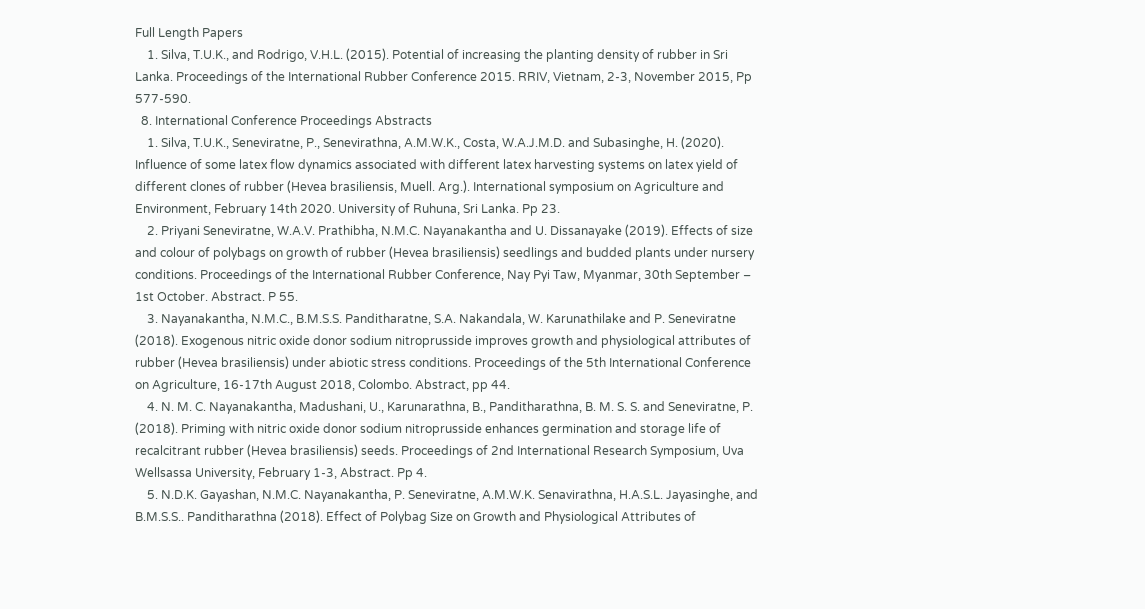Full Length Papers
    1. Silva, T.U.K., and Rodrigo, V.H.L. (2015). Potential of increasing the planting density of rubber in Sri Lanka. Proceedings of the International Rubber Conference 2015. RRIV, Vietnam, 2-3, November 2015, Pp 577-590.
  8. International Conference Proceedings Abstracts
    1. Silva, T.U.K., Seneviratne, P., Senevirathna, A.M.W.K., Costa, W.A.J.M.D. and Subasinghe, H. (2020). Influence of some latex flow dynamics associated with different latex harvesting systems on latex yield of different clones of rubber (Hevea brasiliensis, Muell. Arg.). International symposium on Agriculture and Environment, February 14th 2020. University of Ruhuna, Sri Lanka. Pp 23.
    2. Priyani Seneviratne, W.A.V. Prathibha, N.M.C. Nayanakantha and U. Dissanayake (2019). Effects of size and colour of polybags on growth of rubber (Hevea brasiliensis) seedlings and budded plants under nursery conditions. Proceedings of the International Rubber Conference, Nay Pyi Taw, Myanmar, 30th September – 1st October. Abstract. P 55.
    3. Nayanakantha, N.M.C., B.M.S.S. Panditharatne, S.A. Nakandala, W. Karunathilake and P. Seneviratne (2018). Exogenous nitric oxide donor sodium nitroprusside improves growth and physiological attributes of rubber (Hevea brasiliensis) under abiotic stress conditions. Proceedings of the 5th International Conference on Agriculture, 16-17th August 2018, Colombo. Abstract, pp 44.
    4. N. M. C. Nayanakantha, Madushani, U., Karunarathna, B., Panditharathna, B. M. S. S. and Seneviratne, P. (2018). Priming with nitric oxide donor sodium nitroprusside enhances germination and storage life of recalcitrant rubber (Hevea brasiliensis) seeds. Proceedings of 2nd International Research Symposium, Uva Wellsassa University, February 1-3, Abstract. Pp 4.
    5. N.D.K. Gayashan, N.M.C. Nayanakantha, P. Seneviratne, A.M.W.K. Senavirathna, H.A.S.L. Jayasinghe, and B.M.S.S.. Panditharathna (2018). Effect of Polybag Size on Growth and Physiological Attributes of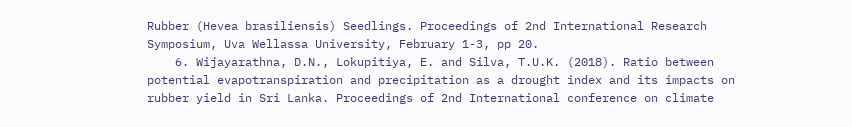Rubber (Hevea brasiliensis) Seedlings. Proceedings of 2nd International Research Symposium, Uva Wellassa University, February 1-3, pp 20.
    6. Wijayarathna, D.N., Lokupitiya, E. and Silva, T.U.K. (2018). Ratio between potential evapotranspiration and precipitation as a drought index and its impacts on rubber yield in Sri Lanka. Proceedings of 2nd International conference on climate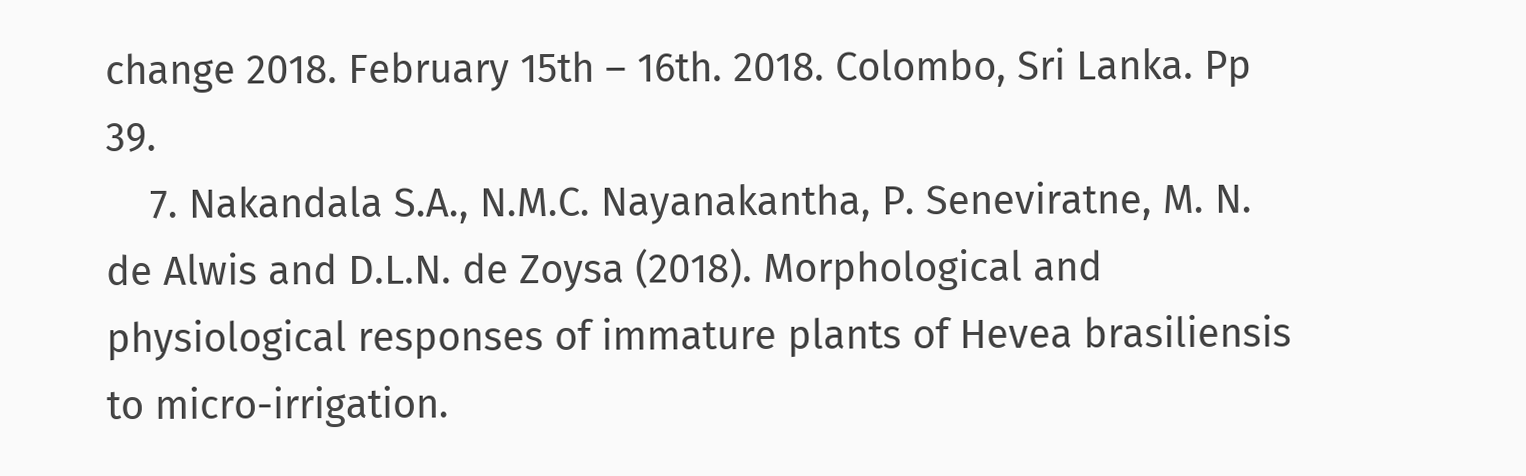change 2018. February 15th – 16th. 2018. Colombo, Sri Lanka. Pp 39.
    7. Nakandala S.A., N.M.C. Nayanakantha, P. Seneviratne, M. N. de Alwis and D.L.N. de Zoysa (2018). Morphological and physiological responses of immature plants of Hevea brasiliensis to micro-irrigation.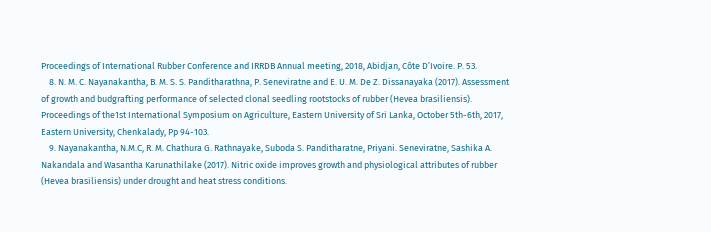Proceedings of International Rubber Conference and IRRDB Annual meeting, 2018, Abidjan, Côte D’Ivoire. P. 53.
    8. N. M. C. Nayanakantha, B. M. S. S. Panditharathna, P. Seneviratne and E. U. M. De Z. Dissanayaka (2017). Assessment of growth and budgrafting performance of selected clonal seedling rootstocks of rubber (Hevea brasiliensis). Proceedings of the1st International Symposium on Agriculture, Eastern University of Sri Lanka, October 5th-6th, 2017, Eastern University, Chenkalady, Pp 94-103.
    9. Nayanakantha, N.M.C, R. M. Chathura G. Rathnayake, Suboda S. Panditharatne, Priyani. Seneviratne, Sashika A. Nakandala and Wasantha Karunathilake (2017). Nitric oxide improves growth and physiological attributes of rubber (Hevea brasiliensis) under drought and heat stress conditions.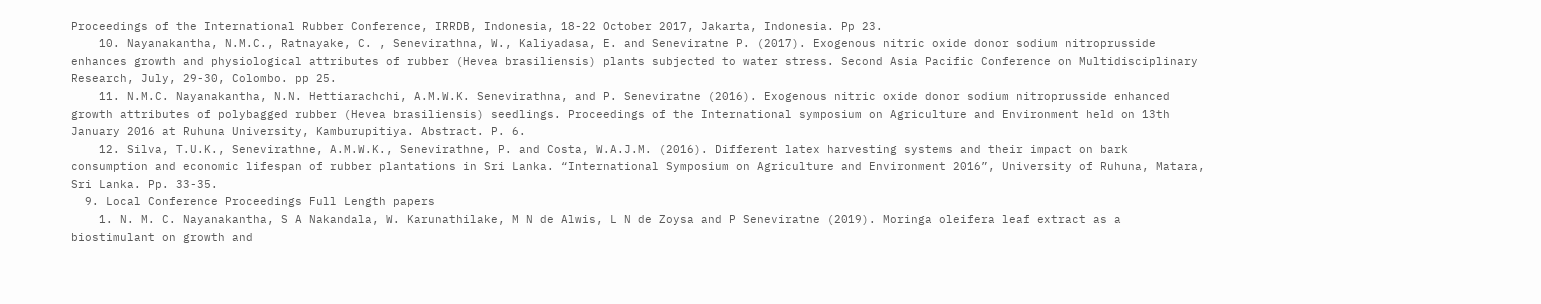Proceedings of the International Rubber Conference, IRRDB, Indonesia, 18-22 October 2017, Jakarta, Indonesia. Pp 23.
    10. Nayanakantha, N.M.C., Ratnayake, C. , Senevirathna, W., Kaliyadasa, E. and Seneviratne P. (2017). Exogenous nitric oxide donor sodium nitroprusside enhances growth and physiological attributes of rubber (Hevea brasiliensis) plants subjected to water stress. Second Asia Pacific Conference on Multidisciplinary Research, July, 29-30, Colombo. pp 25.
    11. N.M.C. Nayanakantha, N.N. Hettiarachchi, A.M.W.K. Senevirathna, and P. Seneviratne (2016). Exogenous nitric oxide donor sodium nitroprusside enhanced growth attributes of polybagged rubber (Hevea brasiliensis) seedlings. Proceedings of the International symposium on Agriculture and Environment held on 13th January 2016 at Ruhuna University, Kamburupitiya. Abstract. P. 6.
    12. Silva, T.U.K., Senevirathne, A.M.W.K., Senevirathne, P. and Costa, W.A.J.M. (2016). Different latex harvesting systems and their impact on bark consumption and economic lifespan of rubber plantations in Sri Lanka. “International Symposium on Agriculture and Environment 2016”, University of Ruhuna, Matara, Sri Lanka. Pp. 33-35.
  9. Local Conference Proceedings Full Length papers
    1. N. M. C. Nayanakantha, S A Nakandala, W. Karunathilake, M N de Alwis, L N de Zoysa and P Seneviratne (2019). Moringa oleifera leaf extract as a biostimulant on growth and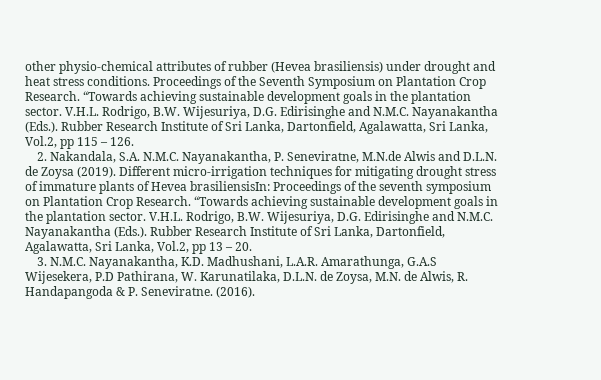other physio-chemical attributes of rubber (Hevea brasiliensis) under drought and heat stress conditions. Proceedings of the Seventh Symposium on Plantation Crop Research. “Towards achieving sustainable development goals in the plantation sector. V.H.L. Rodrigo, B.W. Wijesuriya, D.G. Edirisinghe and N.M.C. Nayanakantha (Eds.). Rubber Research Institute of Sri Lanka, Dartonfield, Agalawatta, Sri Lanka, Vol.2, pp 115 – 126.
    2. Nakandala, S.A. N.M.C. Nayanakantha, P. Seneviratne, M.N.de Alwis and D.L.N. de Zoysa (2019). Different micro-irrigation techniques for mitigating drought stress of immature plants of Hevea brasiliensisIn: Proceedings of the seventh symposium on Plantation Crop Research. “Towards achieving sustainable development goals in the plantation sector. V.H.L. Rodrigo, B.W. Wijesuriya, D.G. Edirisinghe and N.M.C. Nayanakantha (Eds.). Rubber Research Institute of Sri Lanka, Dartonfield, Agalawatta, Sri Lanka, Vol.2, pp 13 – 20.
    3. N.M.C. Nayanakantha, K.D. Madhushani, L.A.R. Amarathunga, G.A.S Wijesekera, P.D Pathirana, W. Karunatilaka, D.L.N. de Zoysa, M.N. de Alwis, R. Handapangoda & P. Seneviratne. (2016).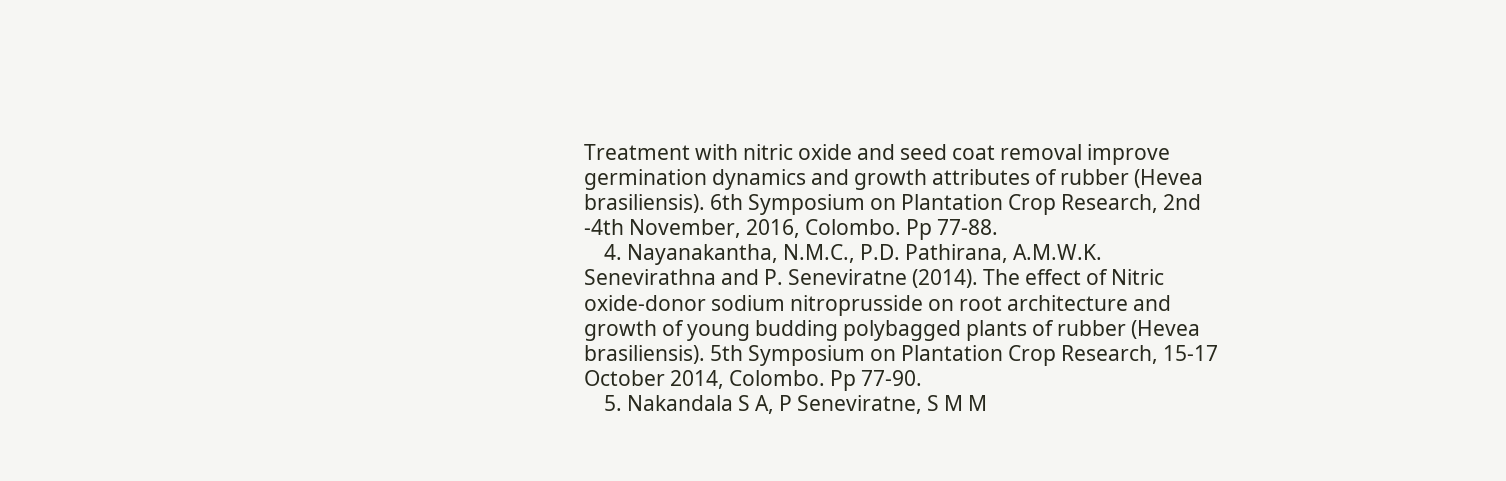Treatment with nitric oxide and seed coat removal improve germination dynamics and growth attributes of rubber (Hevea brasiliensis). 6th Symposium on Plantation Crop Research, 2nd -4th November, 2016, Colombo. Pp 77-88.
    4. Nayanakantha, N.M.C., P.D. Pathirana, A.M.W.K. Senevirathna and P. Seneviratne (2014). The effect of Nitric oxide-donor sodium nitroprusside on root architecture and growth of young budding polybagged plants of rubber (Hevea brasiliensis). 5th Symposium on Plantation Crop Research, 15-17 October 2014, Colombo. Pp 77-90.
    5. Nakandala S A, P Seneviratne, S M M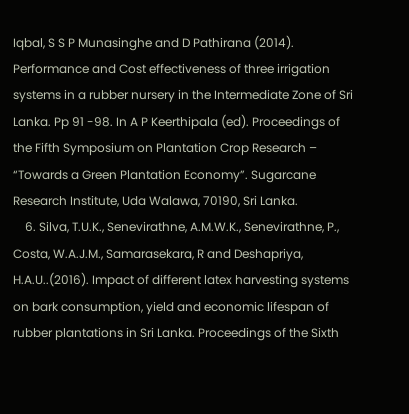Iqbal, S S P Munasinghe and D Pathirana (2014). Performance and Cost effectiveness of three irrigation systems in a rubber nursery in the Intermediate Zone of Sri Lanka. Pp 91 -98. In A P Keerthipala (ed). Proceedings of the Fifth Symposium on Plantation Crop Research – “Towards a Green Plantation Economy”. Sugarcane Research Institute, Uda Walawa, 70190, Sri Lanka.
    6. Silva, T.U.K., Senevirathne, A.M.W.K., Senevirathne, P., Costa, W.A.J.M., Samarasekara, R and Deshapriya, H.A.U..(2016). Impact of different latex harvesting systems on bark consumption, yield and economic lifespan of rubber plantations in Sri Lanka. Proceedings of the Sixth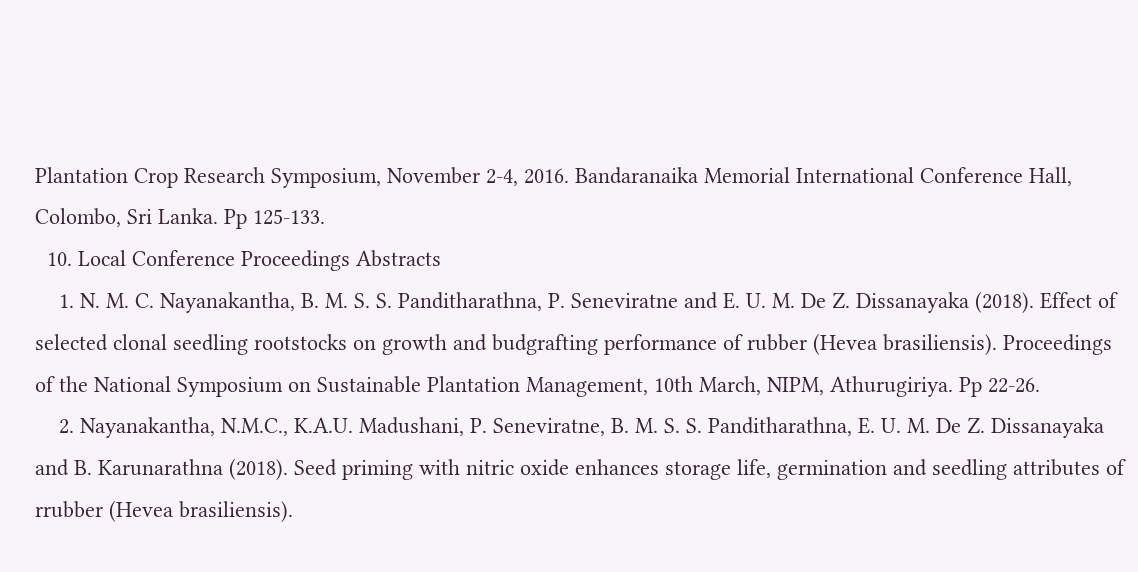Plantation Crop Research Symposium, November 2-4, 2016. Bandaranaika Memorial International Conference Hall, Colombo, Sri Lanka. Pp 125-133.
  10. Local Conference Proceedings Abstracts
    1. N. M. C. Nayanakantha, B. M. S. S. Panditharathna, P. Seneviratne and E. U. M. De Z. Dissanayaka (2018). Effect of selected clonal seedling rootstocks on growth and budgrafting performance of rubber (Hevea brasiliensis). Proceedings of the National Symposium on Sustainable Plantation Management, 10th March, NIPM, Athurugiriya. Pp 22-26.
    2. Nayanakantha, N.M.C., K.A.U. Madushani, P. Seneviratne, B. M. S. S. Panditharathna, E. U. M. De Z. Dissanayaka and B. Karunarathna (2018). Seed priming with nitric oxide enhances storage life, germination and seedling attributes of rrubber (Hevea brasiliensis).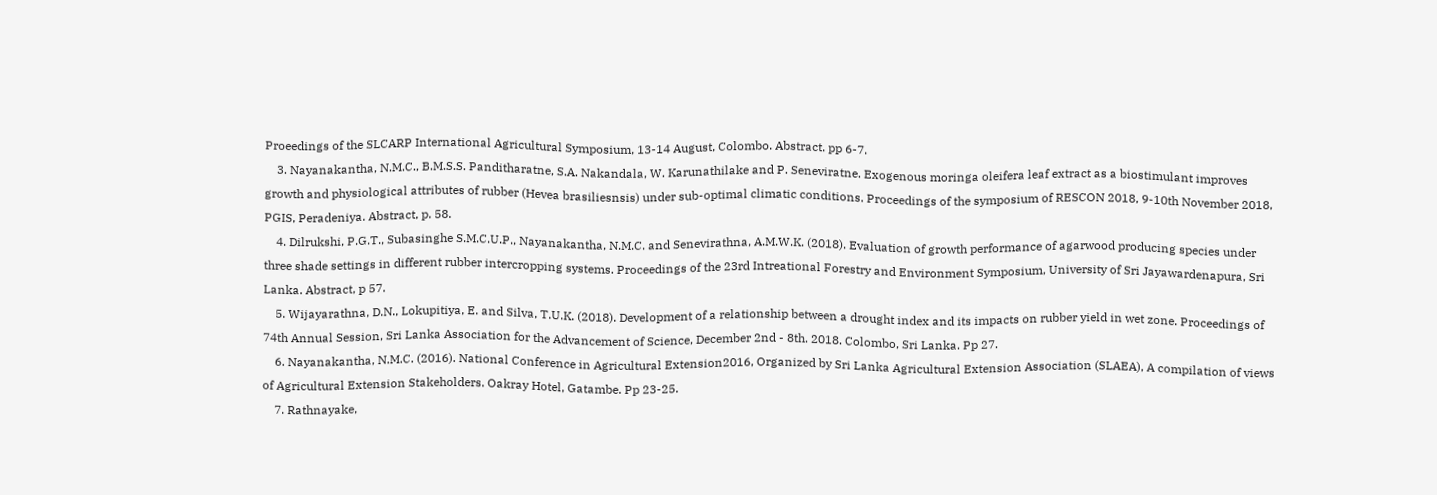Proeedings of the SLCARP International Agricultural Symposium, 13-14 August, Colombo. Abstract. pp 6-7.
    3. Nayanakantha, N.M.C., B.M.S.S. Panditharatne, S.A. Nakandala, W. Karunathilake and P. Seneviratne. Exogenous moringa oleifera leaf extract as a biostimulant improves growth and physiological attributes of rubber (Hevea brasiliesnsis) under sub-optimal climatic conditions. Proceedings of the symposium of RESCON 2018, 9-10th November 2018, PGIS, Peradeniya. Abstract, p. 58.
    4. Dilrukshi, P.G.T., Subasinghe S.M.C.U.P., Nayanakantha, N.M.C. and Senevirathna, A.M.W.K. (2018). Evaluation of growth performance of agarwood producing species under three shade settings in different rubber intercropping systems. Proceedings of the 23rd Intreational Forestry and Environment Symposium, University of Sri Jayawardenapura, Sri Lanka. Abstract, p 57.
    5. Wijayarathna, D.N., Lokupitiya, E. and Silva, T.U.K. (2018). Development of a relationship between a drought index and its impacts on rubber yield in wet zone. Proceedings of 74th Annual Session, Sri Lanka Association for the Advancement of Science, December 2nd - 8th. 2018. Colombo, Sri Lanka. Pp 27.
    6. Nayanakantha, N.M.C. (2016). National Conference in Agricultural Extension2016, Organized by Sri Lanka Agricultural Extension Association (SLAEA), A compilation of views of Agricultural Extension Stakeholders. Oakray Hotel, Gatambe. Pp 23-25.
    7. Rathnayake,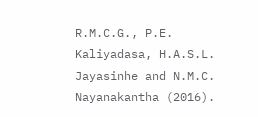R.M.C.G., P.E. Kaliyadasa, H.A.S.L. Jayasinhe and N.M.C. Nayanakantha (2016).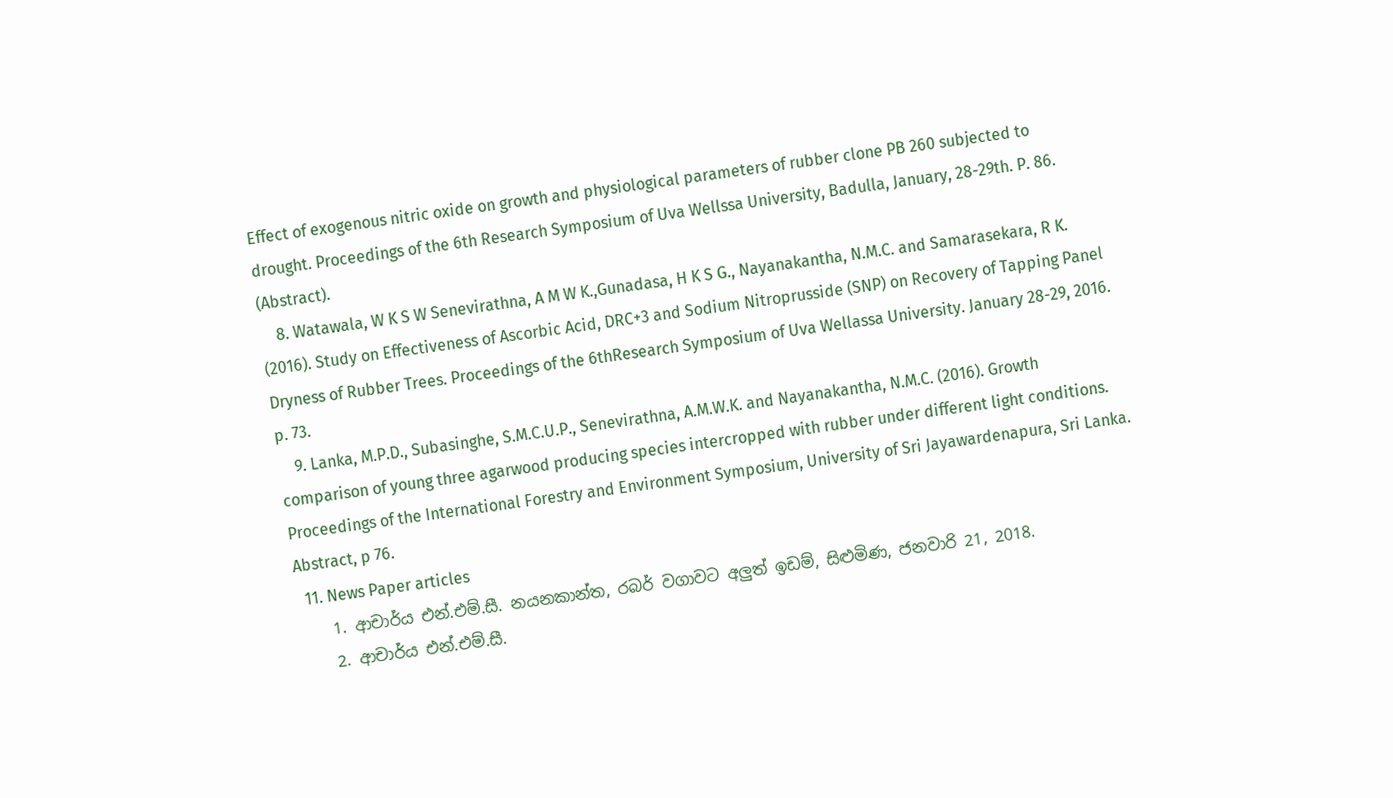Effect of exogenous nitric oxide on growth and physiological parameters of rubber clone PB 260 subjected to drought. Proceedings of the 6th Research Symposium of Uva Wellssa University, Badulla, January, 28-29th. P. 86. (Abstract).
    8. Watawala, W K S W Senevirathna, A M W K.,Gunadasa, H K S G., Nayanakantha, N.M.C. and Samarasekara, R K. (2016). Study on Effectiveness of Ascorbic Acid, DRC+3 and Sodium Nitroprusside (SNP) on Recovery of Tapping Panel Dryness of Rubber Trees. Proceedings of the 6thResearch Symposium of Uva Wellassa University. January 28-29, 2016. p. 73.
    9. Lanka, M.P.D., Subasinghe, S.M.C.U.P., Senevirathna, A.M.W.K. and Nayanakantha, N.M.C. (2016). Growth comparison of young three agarwood producing species intercropped with rubber under different light conditions. Proceedings of the International Forestry and Environment Symposium, University of Sri Jayawardenapura, Sri Lanka. Abstract, p 76.
  11. News Paper articles
    1. ආචාර්ය එන්.එම්.සී. නයනකාන්ත, රබර් වගාවට අලුත් ඉඩම්, සිළුමිණ, ජනවාරි 21, 2018.
    2. ආචාර්ය එන්.එම්.සී.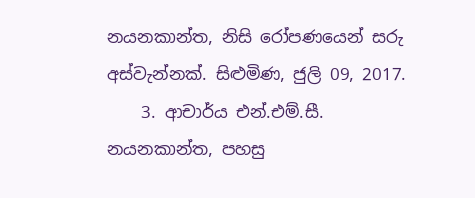නයනකාන්ත, නිසි රෝපණයෙන් සරු අස්වැන්නක්. සිළුමිණ, ජුලි 09, 2017.
    3. ආචාර්ය එන්.එම්.සී. නයනකාන්ත, පහසු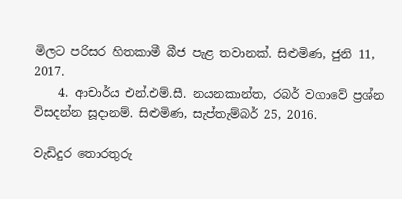මිලට පරිසර හිතකාමී බීජ පැළ තවානක්. සිළුමිණ, ජුනි 11, 2017.
    4. ආචාර්ය එන්.එම්.සී. නයනකාන්ත, රබර් වගාවේ ප්‍රශ්න විසදන්න සූදානම්. සිළුමිණ, සැප්තැම්බර් 25, 2016.

වැඩිදුර තොරතුරු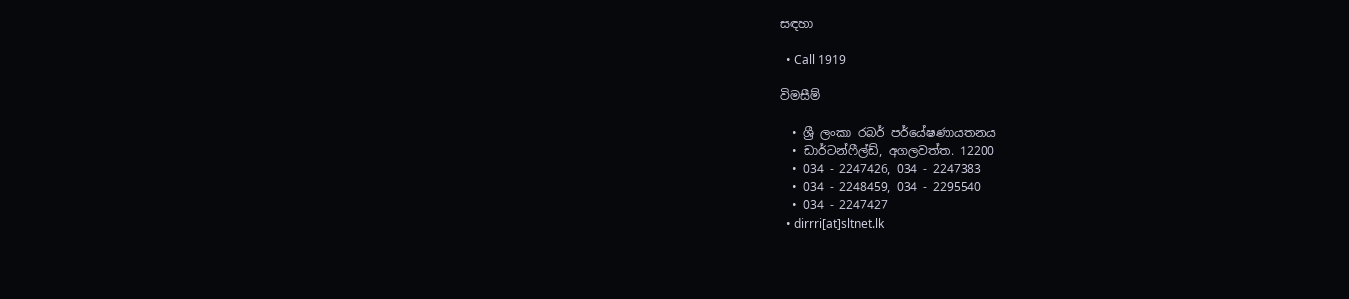සඳහා

  • Call 1919

විමසීම්

  • ශ්‍රී ලංකා රබර් පර්යේෂණායතනය
  • ඩාර්ටන්ෆීල්ඩ්, අගලවත්ත. 12200
  • 034 - 2247426, 034 - 2247383
  • 034 - 2248459, 034 - 2295540
  • 034 - 2247427
  • dirrri[at]sltnet.lk